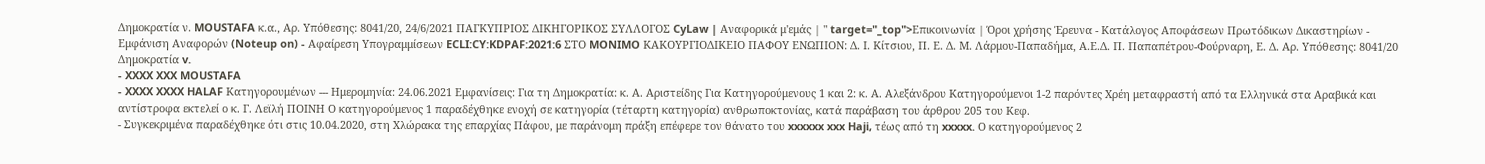Δημοκρατία ν. MOUSTAFA κ.α., Αρ. Υπόθεσης: 8041/20, 24/6/2021 ΠΑΓΚΥΠΡΙΟΣ ΔΙΚΗΓΟΡΙΚΟΣ ΣΥΛΛΟΓΟΣ CyLaw | Αναφορικά μ'εμάς | " target="_top">Επικοινωνία | Όροι χρήσης Έρευνα - Κατάλογος Αποφάσεων Πρωτόδικων Δικαστηρίων - Εμφάνιση Αναφορών (Noteup on) - Αφαίρεση Υπογραμμίσεων ECLI:CY:KDPAF:2021:6 ΣΤΟ MONIMO ΚΑΚΟΥΡΓΙΟΔΙΚΕΙΟ ΠΑΦΟΥ ΕΝΩΠΙΟΝ: Δ. Ι. Κίτσιου, Π. Ε. Δ. Μ. Λάρμου-Παπαδήμα, Α.Ε.Δ. Π. Παπαπέτρου-Φούρναρη, Ε. Δ. Αρ. Υπόθεσης: 8041/20 Δημοκρατία v.
- XXXX XXX MOUSTAFA
- XXXX XXXX HALAF Κατηγορουμένων --- Ημερομηνία: 24.06.2021 Εμφανίσεις: Για τη Δημοκρατία: κ. Α. Αριστείδης Για Κατηγορούμενους 1 και 2: κ. Α. Αλεξάνδρου Κατηγορούμενοι 1-2 παρόντες Χρέη μεταφραστή από τα Ελληνικά στα Αραβικά και αντίστροφα εκτελεί ο κ. Γ. Λεϊλή ΠΟΙΝΗ Ο κατηγορούμενος 1 παραδέχθηκε ενοχή σε κατηγορία (τέταρτη κατηγορία) ανθρωποκτονίας, κατά παράβαση του άρθρου 205 του Κεφ.
- Συγκεκριμένα παραδέχθηκε ότι στις 10.04.2020, στη Χλώρακα της επαρχίας Πάφου, με παράνομη πράξη επέφερε τον θάνατο του xxxxxx xxx Haji, τέως από τη xxxxx. Ο κατηγορούμενος 2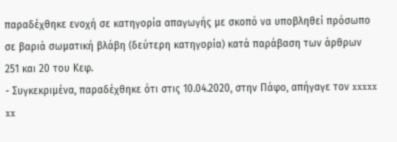παραδέχθηκε ενοχή σε κατηγορία απαγωγής με σκοπό να υποβληθεί πρόσωπο σε βαριά σωματική βλάβη (δεύτερη κατηγορία) κατά παράβαση των άρθρων 251 και 20 του Κεφ.
- Συγκεκριμένα, παραδέχθηκε ότι στις 10.04.2020, στην Πάφο, απήγαγε τον xxxxx xx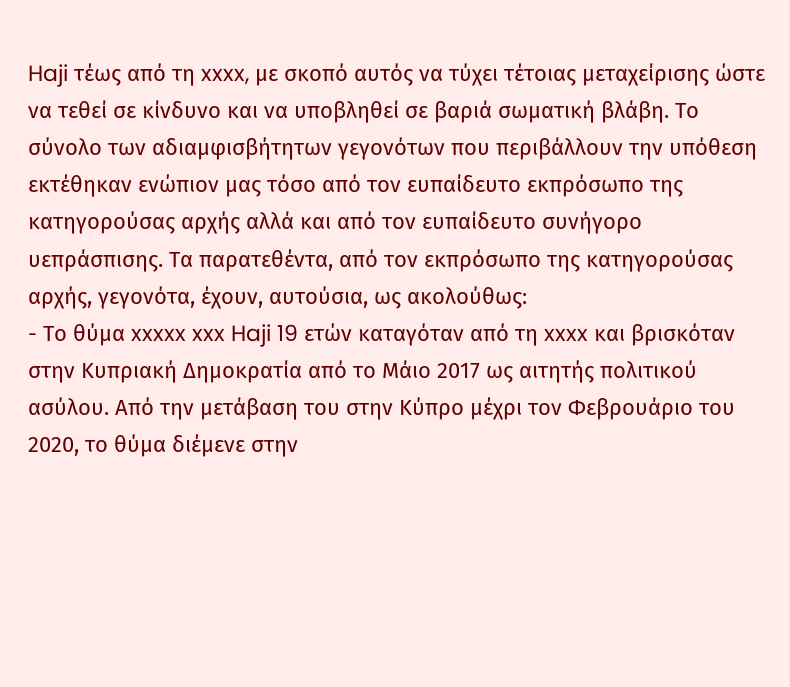Haji τέως από τη xxxx, με σκοπό αυτός να τύχει τέτοιας μεταχείρισης ώστε να τεθεί σε κίνδυνο και να υποβληθεί σε βαριά σωματική βλάβη. Το σύνολο των αδιαμφισβήτητων γεγονότων που περιβάλλουν την υπόθεση εκτέθηκαν ενώπιον μας τόσο από τον ευπαίδευτο εκπρόσωπο της κατηγορούσας αρχής αλλά και από τον ευπαίδευτο συνήγορο υεπράσπισης. Τα παρατεθέντα, από τον εκπρόσωπο της κατηγορούσας αρχής, γεγονότα, έχουν, αυτούσια, ως ακολούθως:
- Το θύμα xxxxx xxx Haji 19 ετών καταγόταν από τη xxxx και βρισκόταν στην Κυπριακή Δημοκρατία από το Μάιο 2017 ως αιτητής πολιτικού ασύλου. Από την μετάβαση του στην Κύπρο μέχρι τον Φεβρουάριο του 2020, το θύμα διέμενε στην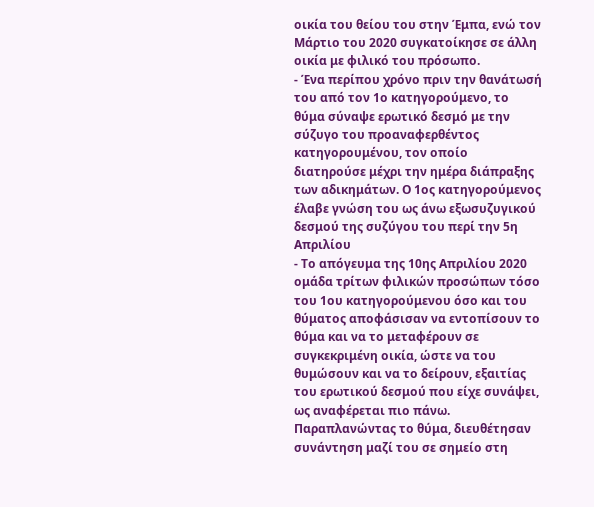οικία του θείου του στην Έμπα, ενώ τον Μάρτιο του 2020 συγκατοίκησε σε άλλη οικία με φιλικό του πρόσωπο.
- Ένα περίπου χρόνο πριν την θανάτωσή του από τον 1ο κατηγορούμενο, το θύμα σύναψε ερωτικό δεσμό με την σύζυγο του προαναφερθέντος κατηγορουμένου, τον οποίο διατηρούσε μέχρι την ημέρα διάπραξης των αδικημάτων. Ο 1ος κατηγορούμενος έλαβε γνώση του ως άνω εξωσυζυγικού δεσμού της συζύγου του περί την 5η Απριλίου
- Το απόγευμα της 10ης Απριλίου 2020 ομάδα τρίτων φιλικών προσώπων τόσο του 1ου κατηγορούμενου όσο και του θύματος αποφάσισαν να εντοπίσουν το θύμα και να το μεταφέρουν σε συγκεκριμένη οικία, ώστε να του θυμώσουν και να το δείρουν, εξαιτίας του ερωτικού δεσμού που είχε συνάψει, ως αναφέρεται πιο πάνω. Παραπλανώντας το θύμα, διευθέτησαν συνάντηση μαζί του σε σημείο στη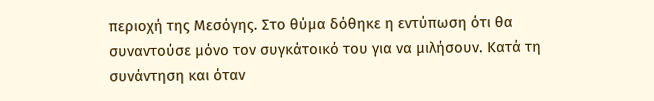περιοχή της Μεσόγης. Στο θύμα δόθηκε η εντύπωση ότι θα συναντούσε μόνο τον συγκάτοικό του για να μιλήσουν. Κατά τη συνάντηση και όταν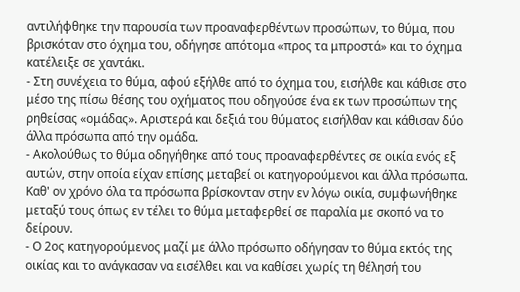αντιλήφθηκε την παρουσία των προαναφερθέντων προσώπων, το θύμα, που βρισκόταν στο όχημα του, οδήγησε απότομα «προς τα μπροστά» και το όχημα κατέλειξε σε χαντάκι.
- Στη συνέχεια το θύμα, αφού εξήλθε από το όχημα του, εισήλθε και κάθισε στο μέσο της πίσω θέσης του οχήματος που οδηγούσε ένα εκ των προσώπων της ρηθείσας «ομάδας». Αριστερά και δεξιά του θύματος εισήλθαν και κάθισαν δύο άλλα πρόσωπα από την ομάδα.
- Ακολούθως το θύμα οδηγήθηκε από τους προαναφερθέντες σε οικία ενός εξ αυτών, στην οποία είχαν επίσης μεταβεί οι κατηγορούμενοι και άλλα πρόσωπα. Καθ' ον χρόνο όλα τα πρόσωπα βρίσκονταν στην εν λόγω οικία, συμφωνήθηκε μεταξύ τους όπως εν τέλει το θύμα μεταφερθεί σε παραλία με σκοπό να το δείρουν.
- Ο 2ος κατηγορούμενος μαζί με άλλο πρόσωπο οδήγησαν το θύμα εκτός της οικίας και το ανάγκασαν να εισέλθει και να καθίσει χωρίς τη θέλησή του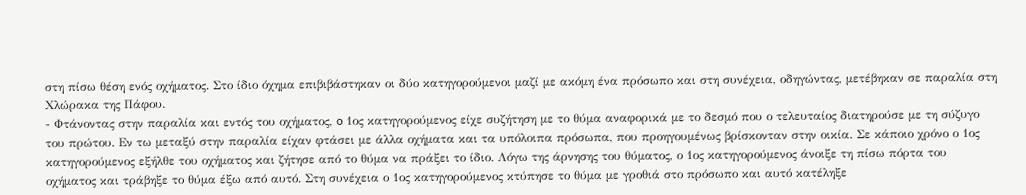στη πίσω θέση ενός οχήματος. Στο ίδιο όχημα επιβιβάστηκαν οι δύο κατηγορούμενοι μαζί με ακόμη ένα πρόσωπο και στη συνέχεια, οδηγώντας, μετέβηκαν σε παραλία στη Χλώρακα της Πάφου.
- Φτάνοντας στην παραλία και εντός του οχήματος, o 1ος κατηγορούμενος είχε συζήτηση με το θύμα αναφορικά με το δεσμό που ο τελευταίος διατηρούσε με τη σύζυγο του πρώτου. Εν τω μεταξύ στην παραλία είχαν φτάσει με άλλα οχήματα και τα υπόλοιπα πρόσωπα, που προηγουμένως βρίσκονταν στην οικία. Σε κάποιο χρόνο ο 1ος κατηγορούμενος εξήλθε του οχήματος και ζήτησε από το θύμα να πράξει το ίδιο. Λόγω της άρνησης του θύματος, ο 1ος κατηγορούμενος άνοιξε τη πίσω πόρτα του οχήματος και τράβηξε το θύμα έξω από αυτό. Στη συνέχεια ο 1ος κατηγορούμενος κτύπησε το θύμα με γροθιά στο πρόσωπο και αυτό κατέληξε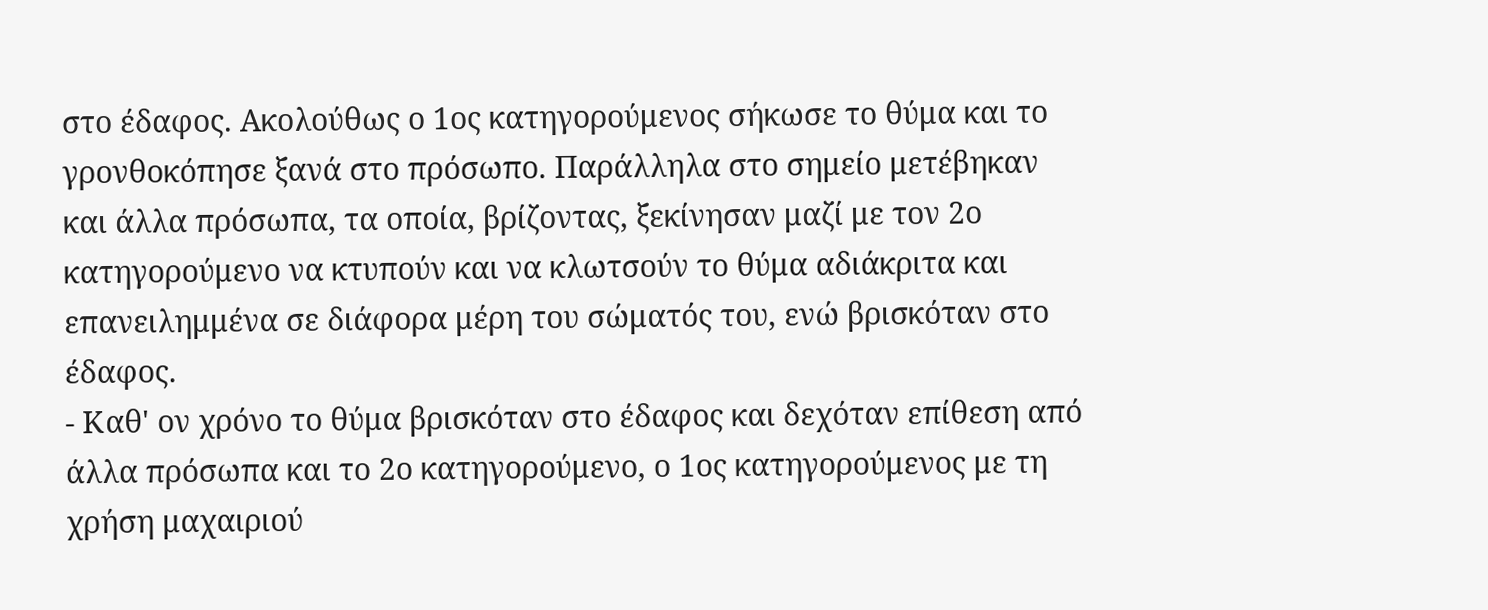στο έδαφος. Ακολούθως ο 1ος κατηγορούμενος σήκωσε το θύμα και το γρονθοκόπησε ξανά στο πρόσωπο. Παράλληλα στο σημείο μετέβηκαν και άλλα πρόσωπα, τα οποία, βρίζοντας, ξεκίνησαν μαζί με τον 2ο κατηγορούμενο να κτυπούν και να κλωτσούν το θύμα αδιάκριτα και επανειλημμένα σε διάφορα μέρη του σώματός του, ενώ βρισκόταν στο έδαφος.
- Καθ' ον χρόνο το θύμα βρισκόταν στο έδαφος και δεχόταν επίθεση από άλλα πρόσωπα και το 2ο κατηγορούμενο, ο 1ος κατηγορούμενος με τη χρήση μαχαιριού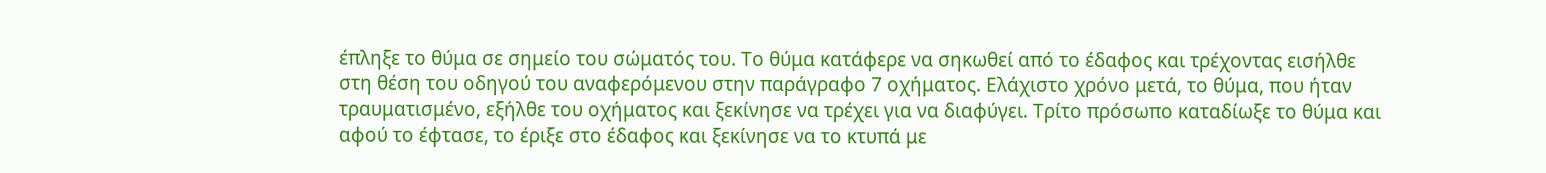έπληξε το θύμα σε σημείο του σώματός του. Το θύμα κατάφερε να σηκωθεί από το έδαφος και τρέχοντας εισήλθε στη θέση του οδηγού του αναφερόμενου στην παράγραφο 7 οχήματος. Ελάχιστο χρόνο μετά, το θύμα, που ήταν τραυματισμένο, εξήλθε του οχήματος και ξεκίνησε να τρέχει για να διαφύγει. Τρίτο πρόσωπο καταδίωξε το θύμα και αφού το έφτασε, το έριξε στο έδαφος και ξεκίνησε να το κτυπά με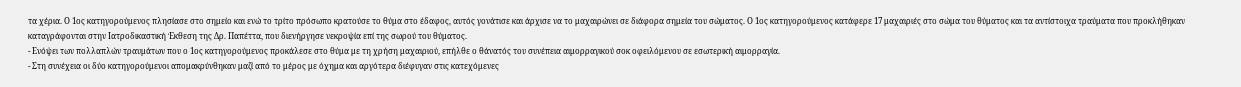τα χέρια. Ο 1ος κατηγορούμενος πλησίασε στο σημείο και ενώ το τρίτο πρόσωπο κρατούσε το θύμα στο έδαφος, αυτός γονάτισε και άρχισε να το μαχαιρώνει σε διάφορα σημεία του σώματος. Ο 1ος κατηγορούμενος κατάφερε 17 μαχαιριές στο σώμα του θύματος και τα αντίστοιχα τραύματα που προκλήθηκαν καταγράφονται στην Ιατροδικαστική Έκθεση της Δρ. Παπέττα, που διενήργησε νεκροψία επί της σωρού του θύματος.
- Ενόψει των πολλαπλών τραυμάτων που ο 1ος κατηγορούμενος προκάλεσε στο θύμα με τη χρήση μαχαιριού, επήλθε ο θάνατός του συνέπεια αιμορραγικού σοκ οφειλόμενου σε εσωτερική αιμορραγία.
- Στη συνέχεια οι δύο κατηγορούμενοι απομακρύνθηκαν μαζί από το μέρος με όχημα και αργότερα διέφυγαν στις κατεχόμενες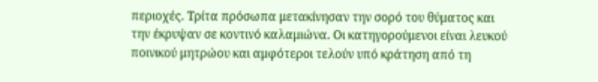περιοχές. Τρίτα πρόσωπα μετακίνησαν την σορό του θύματος και την έκρυψαν σε κοντινό καλαμιώνα. Οι κατηγορούμενοι είναι λευκού ποινικού μητρώου και αμφότεροι τελούν υπό κράτηση από τη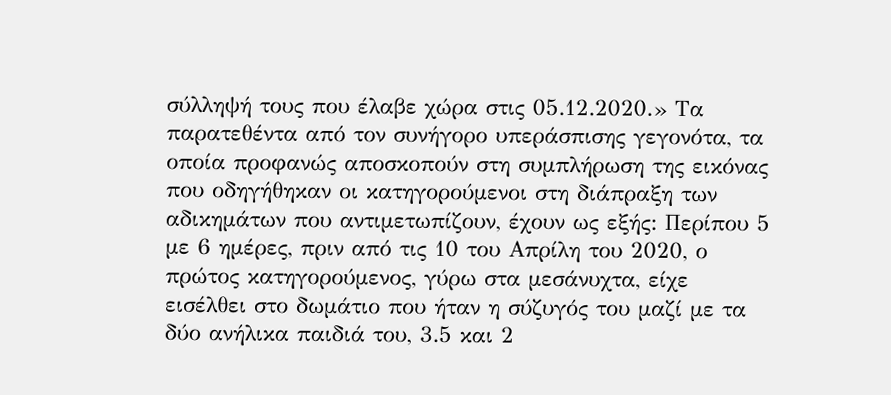σύλληψή τους που έλαβε χώρα στις 05.12.2020.» Τα παρατεθέντα από τον συνήγορο υπεράσπισης γεγονότα, τα οποία προφανώς αποσκοπούν στη συμπλήρωση της εικόνας που οδηγήθηκαν οι κατηγορούμενοι στη διάπραξη των αδικημάτων που αντιμετωπίζουν, έχουν ως εξής: Περίπου 5 με 6 ημέρες, πριν από τις 10 του Απρίλη του 2020, ο πρώτος κατηγορούμενος, γύρω στα μεσάνυχτα, είχε εισέλθει στο δωμάτιο που ήταν η σύζυγός του μαζί με τα δύο ανήλικα παιδιά του, 3.5 και 2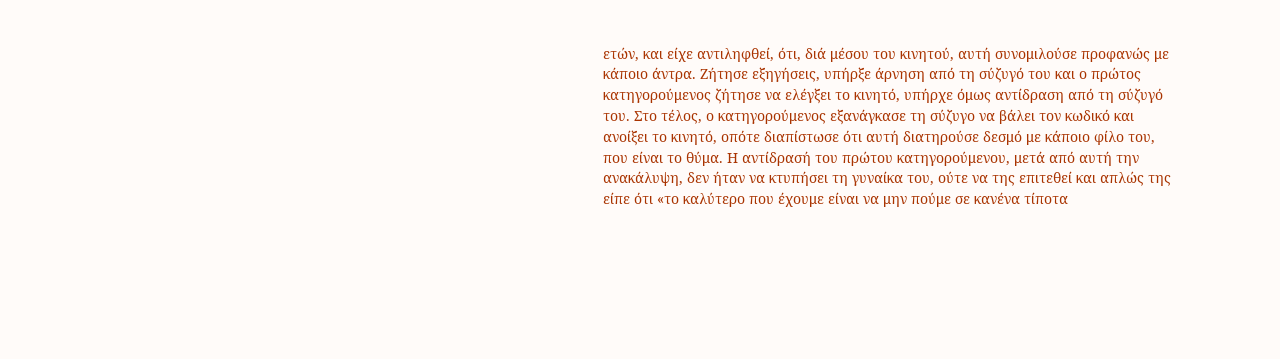ετών, και είχε αντιληφθεί, ότι, διά μέσου του κινητού, αυτή συνομιλούσε προφανώς με κάποιο άντρα. Ζήτησε εξηγήσεις, υπήρξε άρνηση από τη σύζυγό του και ο πρώτος κατηγορούμενος ζήτησε να ελέγξει το κινητό, υπήρχε όμως αντίδραση από τη σύζυγό του. Στο τέλος, ο κατηγορούμενος εξανάγκασε τη σύζυγο να βάλει τον κωδικό και ανοίξει το κινητό, οπότε διαπίστωσε ότι αυτή διατηρούσε δεσμό με κάποιο φίλο του, που είναι το θύμα. Η αντίδρασή του πρώτου κατηγορούμενου, μετά από αυτή την ανακάλυψη, δεν ήταν να κτυπήσει τη γυναίκα του, ούτε να της επιτεθεί και απλώς της είπε ότι «το καλύτερο που έχουμε είναι να μην πούμε σε κανένα τίποτα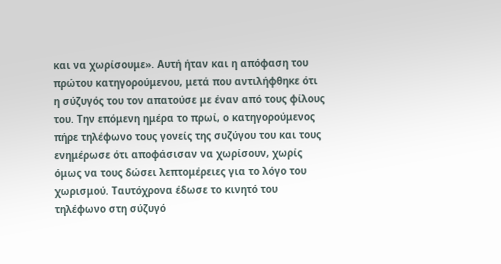και να χωρίσουμε». Αυτή ήταν και η απόφαση του πρώτου κατηγορούμενου, μετά που αντιλήφθηκε ότι η σύζυγός του τον απατούσε με έναν από τους φίλους του. Την επόμενη ημέρα το πρωί, ο κατηγορούμενος πήρε τηλέφωνο τους γονείς της συζύγου του και τους ενημέρωσε ότι αποφάσισαν να χωρίσουν, χωρίς όμως να τους δώσει λεπτομέρειες για το λόγο του χωρισμού. Ταυτόχρονα έδωσε το κινητό του τηλέφωνο στη σύζυγό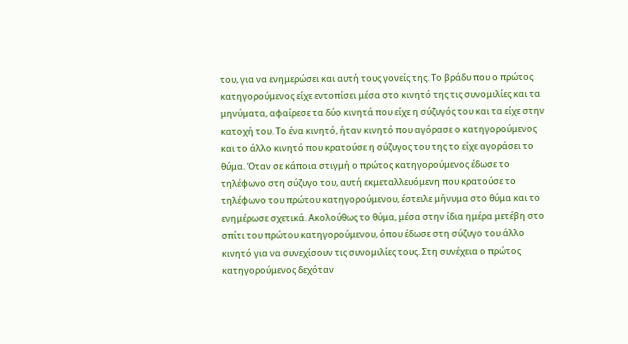του, για να ενημερώσει και αυτή τους γονείς της. Το βράδυ που ο πρώτος κατηγορούμενος είχε εντοπίσει μέσα στο κινητό της τις συνομιλίες και τα μηνύματα, αφαίρεσε τα δύο κινητά που είχε η σύζυγός του και τα είχε στην κατοχή του. Το ένα κινητό, ήταν κινητό που αγόρασε ο κατηγορούμενος και το άλλο κινητό που κρατούσε η σύζυγος του της το είχε αγοράσει το θύμα. Όταν σε κάποια στιγμή ο πρώτος κατηγορούμενος έδωσε το τηλέφωνο στη σύζυγο του, αυτή εκμεταλλευόμενη που κρατούσε το τηλέφωνο του πρώτου κατηγορούμενου, έστειλε μήνυμα στο θύμα και το ενημέρωσε σχετικά. Ακολούθως το θύμα, μέσα στην ίδια ημέρα μετέβη στο σπίτι του πρώτου κατηγορούμενου, όπου έδωσε στη σύζυγο του άλλο κινητό για να συνεχίσουν τις συνομιλίες τους. Στη συνέχεια ο πρώτος κατηγορούμενος δεχόταν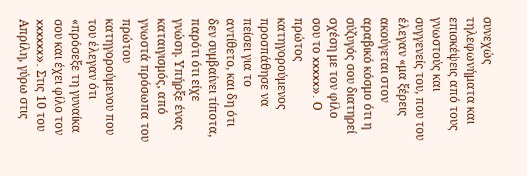συνεχώς τηλεφωνήματα και επισκέψεις από τους γνωστούς και συγγενείς του, που του έλεγαν «μα ξέρεις ακούγεται στον αραβικό κόσμο ότι η σύζυγός σου διατηρεί σχέση με τον φίλο σου το xxxxx». Ο πρώτος κατηγορούμενος προσπάθησε να πείσει για το αντίθετο, και δη ότι δεν συμβαίνει τίποτα, παρότι ότι είχε γνώση. Υπήρξε ένας καταιγισμός, από γνωστά πρόσωπα του πρώτου κατηγορούμενου που του έλεγαν ότι «πρόσεξε τη γυναίκα σου και έχει φίλο τον xxxxxx». Στις 10 του Απρίλη, γύρω στις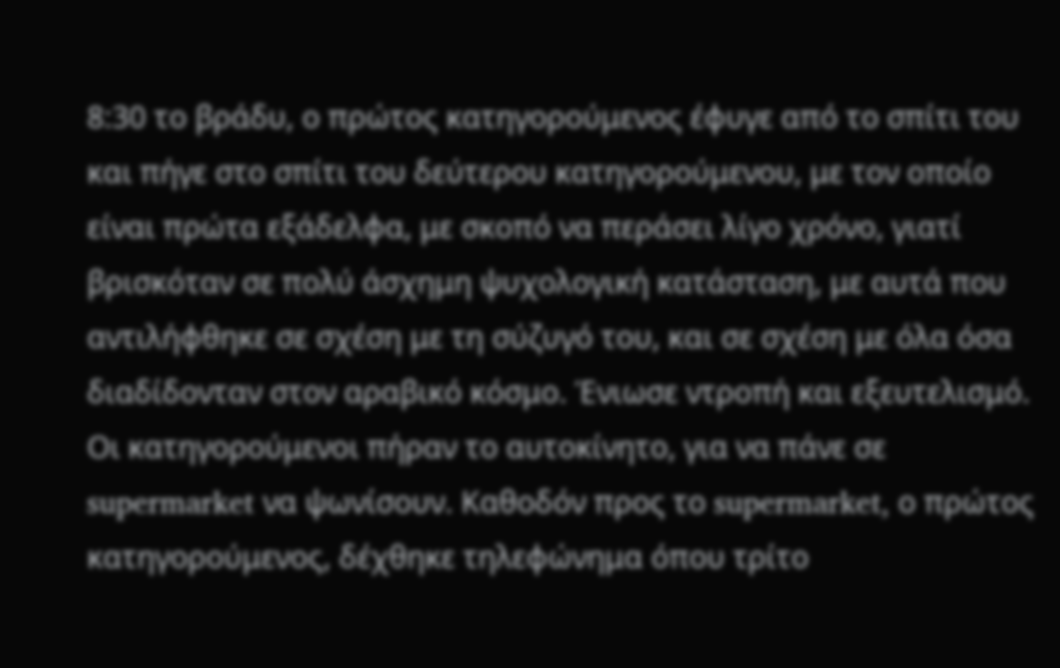8:30 το βράδυ, ο πρώτος κατηγορούμενος έφυγε από το σπίτι του και πήγε στο σπίτι του δεύτερου κατηγορούμενου, με τον οποίο είναι πρώτα εξάδελφα, με σκοπό να περάσει λίγο χρόνο, γιατί βρισκόταν σε πολύ άσχημη ψυχολογική κατάσταση, με αυτά που αντιλήφθηκε σε σχέση με τη σύζυγό του, και σε σχέση με όλα όσα διαδίδονταν στον αραβικό κόσμο. Ένιωσε ντροπή και εξευτελισμό. Οι κατηγορούμενοι πήραν το αυτοκίνητο, για να πάνε σε supermarket να ψωνίσουν. Καθοδόν προς το supermarket, ο πρώτος κατηγορούμενος, δέχθηκε τηλεφώνημα όπου τρίτο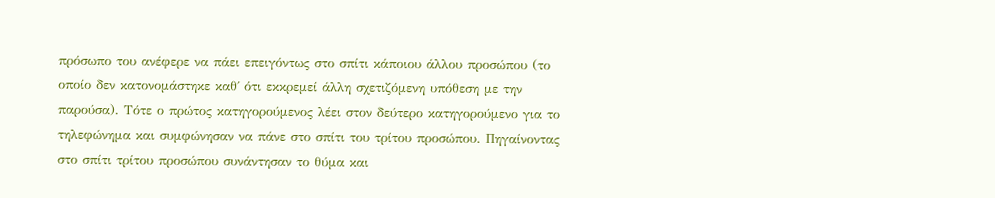πρόσωπο του ανέφερε να πάει επειγόντως στο σπίτι κάποιου άλλου προσώπου (το οποίο δεν κατονομάστηκε καθ΄ ότι εκκρεμεί άλλη σχετιζόμενη υπόθεση με την παρούσα). Τότε ο πρώτος κατηγορούμενος λέει στον δεύτερο κατηγορούμενο για το τηλεφώνημα και συμφώνησαν να πάνε στο σπίτι του τρίτου προσώπου. Πηγαίνοντας στο σπίτι τρίτου προσώπου συνάντησαν το θύμα και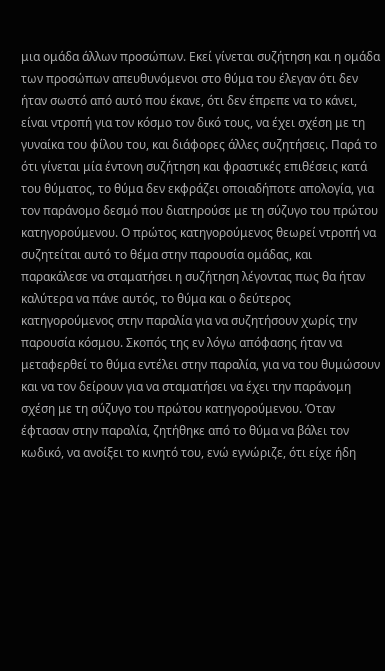μια ομάδα άλλων προσώπων. Εκεί γίνεται συζήτηση και η ομάδα των προσώπων απευθυνόμενοι στο θύμα του έλεγαν ότι δεν ήταν σωστό από αυτό που έκανε, ότι δεν έπρεπε να το κάνει, είναι ντροπή για τον κόσμο τον δικό τους, να έχει σχέση με τη γυναίκα του φίλου του, και διάφορες άλλες συζητήσεις. Παρά το ότι γίνεται μία έντονη συζήτηση και φραστικές επιθέσεις κατά του θύματος, το θύμα δεν εκφράζει οποιαδήποτε απολογία, για τον παράνομο δεσμό που διατηρούσε με τη σύζυγο του πρώτου κατηγορούμενου. Ο πρώτος κατηγορούμενος θεωρεί ντροπή να συζητείται αυτό το θέμα στην παρουσία ομάδας, και παρακάλεσε να σταματήσει η συζήτηση λέγοντας πως θα ήταν καλύτερα να πάνε αυτός, το θύμα και ο δεύτερος κατηγορούμενος στην παραλία για να συζητήσουν χωρίς την παρουσία κόσμου. Σκοπός της εν λόγω απόφασης ήταν να μεταφερθεί το θύμα εντέλει στην παραλία, για να του θυμώσουν και να τον δείρουν για να σταματήσει να έχει την παράνομη σχέση με τη σύζυγο του πρώτου κατηγορούμενου. Όταν έφτασαν στην παραλία, ζητήθηκε από το θύμα να βάλει τον κωδικό, να ανοίξει το κινητό του, ενώ εγνώριζε, ότι είχε ήδη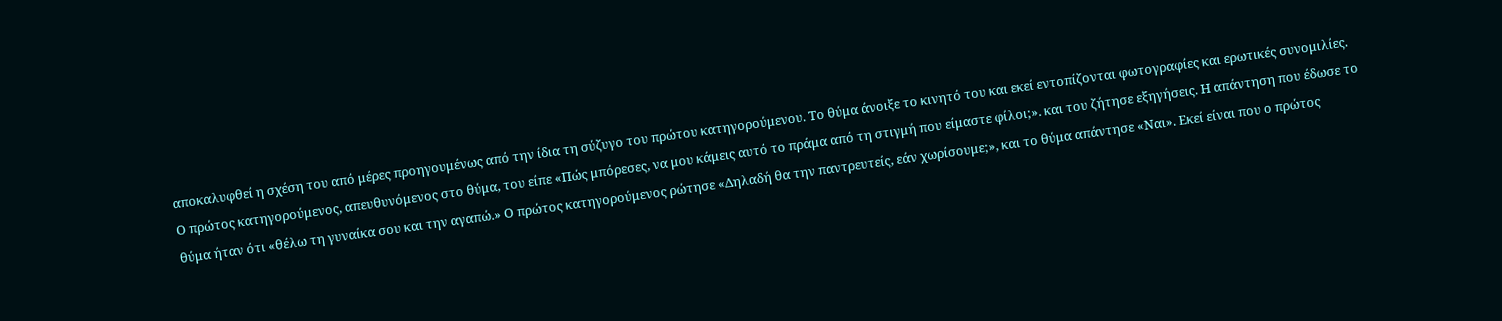αποκαλυφθεί η σχέση του από μέρες προηγουμένως από την ίδια τη σύζυγο του πρώτου κατηγορούμενου. Το θύμα άνοιξε το κινητό του και εκεί εντοπίζονται φωτογραφίες και ερωτικές συνομιλίες. Ο πρώτος κατηγορούμενος, απευθυνόμενος στο θύμα, του είπε «Πώς μπόρεσες, να μου κάμεις αυτό το πράμα από τη στιγμή που είμαστε φίλοι;». και του ζήτησε εξηγήσεις. Η απάντηση που έδωσε το θύμα ήταν ότι «θέλω τη γυναίκα σου και την αγαπώ.» Ο πρώτος κατηγορούμενος ρώτησε «Δηλαδή θα την παντρευτείς, εάν χωρίσουμε;», και το θύμα απάντησε «Ναι». Εκεί είναι που ο πρώτος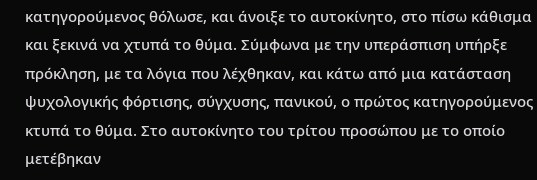κατηγορούμενος θόλωσε, και άνοιξε το αυτοκίνητο, στο πίσω κάθισμα και ξεκινά να χτυπά το θύμα. Σύμφωνα με την υπεράσπιση υπήρξε πρόκληση, με τα λόγια που λέχθηκαν, και κάτω από μια κατάσταση ψυχολογικής φόρτισης, σύγχυσης, πανικού, ο πρώτος κατηγορούμενος κτυπά το θύμα. Στο αυτοκίνητο του τρίτου προσώπου με το οποίο μετέβηκαν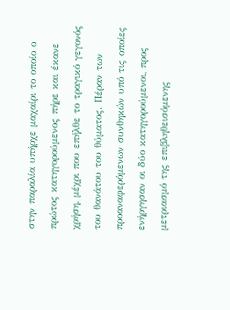στην παραλία υπήρχε μαχαίρι το οποίο ο πρώτος κατηγορούμενος πήρε και έκανε χρήση, μέχρι που επήλθε το τραγικό γεγονός του θανάτου του θύματος. Πέραν των προαναφερόμενων συνθηκών υπό τις οποίες ενήργησαν οι δύο κατηγορούμενοι, προς μετριασμό της επιβληθεισόμενης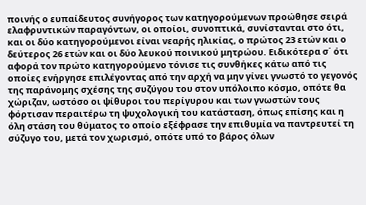ποινής ο ευπαίδευτος συνήγορος των κατηγορούμενων προώθησε σειρά ελαφρυντικών παραγόντων, οι οποίοι, συνοπτικά, συνίστανται στο ότι, και οι δύο κατηγορούμενοι είναι νεαρής ηλικίας, ο πρώτος 23 ετών και ο δεύτερος 26 ετών και οι δύο λευκού ποινικού μητρώου. Ειδικότερα σ΄ ότι αφορά τον πρώτο κατηγορούμενο τόνισε τις συνθήκες κάτω από τις οποίες ενήργησε επιλέγοντας από την αρχή να μην γίνει γνωστό το γεγονός της παράνομης σχέσης της συζύγου του στον υπόλοιπο κόσμο, οπότε θα χώριζαν, ωστόσο οι ψίθυροι του περίγυρου και των γνωστών τους φόρτισαν περαιτέρω τη ψυχολογική του κατάσταση, όπως επίσης και η όλη στάση του θύματος το οποίο εξέφρασε την επιθυμία να παντρευτεί τη σύζυγο του, μετά τον χωρισμό, οπότε υπό το βάρος όλων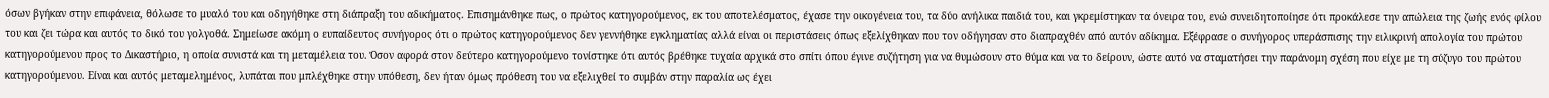όσων βγήκαν στην επιφάνεια, θόλωσε το μυαλό του και οδηγήθηκε στη διάπραξη του αδικήματος. Επισημάνθηκε πως, ο πρώτος κατηγορούμενος, εκ του αποτελέσματος, έχασε την οικογένεια του, τα δύο ανήλικα παιδιά του, και γκρεμίστηκαν τα όνειρα του, ενώ συνειδητοποίησε ότι προκάλεσε την απώλεια της ζωής ενός φίλου του και ζει τώρα και αυτός το δικό του γολγοθά. Σημείωσε ακόμη ο ευπαίδευτος συνήγορος ότι ο πρώτος κατηγορούμενος δεν γεννήθηκε εγκληματίας αλλά είναι οι περιστάσεις όπως εξελίχθηκαν που τον οδήγησαν στο διαπραχθέν από αυτόν αδίκημα. Εξέφρασε ο συνήγορος υπεράσπισης την ειλικρινή απολογία του πρώτου κατηγορούμενου προς το Δικαστήριο, η οποία συνιστά και τη μεταμέλεια του. Όσον αφορά στον δεύτερο κατηγορούμενο τονίστηκε ότι αυτός βρέθηκε τυχαία αρχικά στο σπίτι όπου έγινε συζήτηση για να θυμώσουν στο θύμα και να το δείρουν, ώστε αυτό να σταματήσει την παράνομη σχέση που είχε με τη σύζυγο του πρώτου κατηγορούμενου. Είναι και αυτός μεταμελημένος, λυπάται που μπλέχθηκε στην υπόθεση, δεν ήταν όμως πρόθεση του να εξελιχθεί το συμβάν στην παραλία ως έχει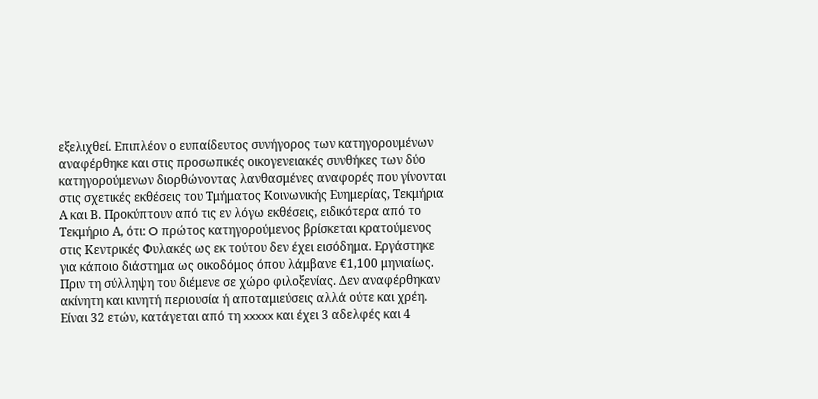εξελιχθεί. Επιπλέον ο ευπαίδευτος συνήγορος των κατηγορουμένων αναφέρθηκε και στις προσωπικές οικογενειακές συνθήκες των δύο κατηγορούμενων διορθώνοντας λανθασμένες αναφορές που γίνονται στις σχετικές εκθέσεις του Τμήματος Κοινωνικής Ευημερίας, Τεκμήρια Α και Β. Προκύπτουν από τις εν λόγω εκθέσεις, ειδικότερα από το Τεκμήριο Α, ότι: O πρώτος κατηγορούμενος βρίσκεται κρατούμενος στις Κεντρικές Φυλακές ως εκ τούτου δεν έχει εισόδημα. Εργάστηκε για κάποιο διάστημα ως οικοδόμος όπου λάμβανε €1,100 μηνιαίως. Πριν τη σύλληψη του διέμενε σε χώρο φιλοξενίας. Δεν αναφέρθηκαν ακίνητη και κινητή περιουσία ή αποταμιεύσεις αλλά ούτε και χρέη. Είναι 32 ετών, κατάγεται από τη xxxxx και έχει 3 αδελφές και 4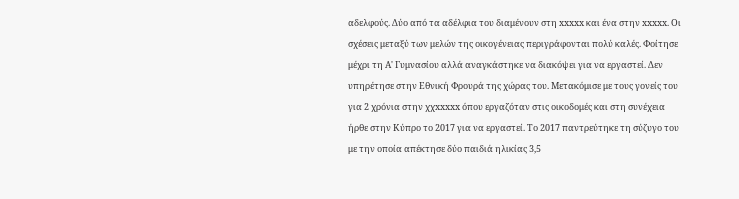αδελφούς. Δύο από τα αδέλφια του διαμένουν στη xxxxx και ένα στην xxxxx. Οι σχέσεις μεταξύ των μελών της οικογένειας περιγράφονται πολύ καλές. Φοίτησε μέχρι τη Α' Γυμνασίου αλλά αναγκάστηκε να διακόψει για να εργαστεί. Δεν υπηρέτησε στην Εθνική Φρουρά της χώρας του. Μετακόμισε με τους γονείς του για 2 χρόνια στην χχxxxxx όπου εργαζόταν στις οικοδομές και στη συνέχεια ήρθε στην Κύπρο το 2017 για να εργαστεί. Το 2017 παντρεύτηκε τη σύζυγο του με την οποία απέκτησε δύο παιδιά ηλικίας 3,5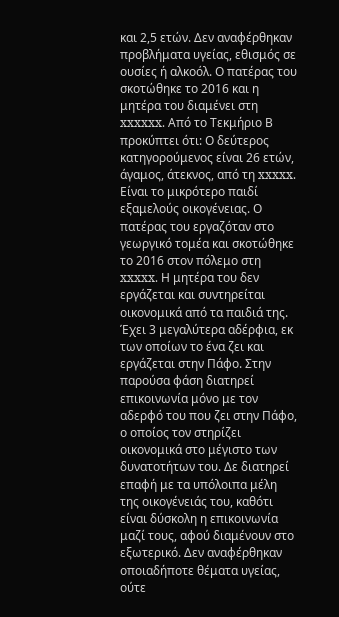και 2,5 ετών. Δεν αναφέρθηκαν προβλήματα υγείας, εθισμός σε ουσίες ή αλκοόλ. Ο πατέρας του σκοτώθηκε το 2016 και η μητέρα του διαμένει στη xxxxxx. Από το Τεκμήριο Β προκύπτει ότι: Ο δεύτερος κατηγορούμενος είναι 26 ετών, άγαμος, άτεκνος, από τη xxxxx. Είναι το μικρότερο παιδί εξαμελούς οικογένειας. Ο πατέρας του εργαζόταν στο γεωργικό τομέα και σκοτώθηκε το 2016 στον πόλεμο στη xxxxx. Η μητέρα του δεν εργάζεται και συντηρείται οικονομικά από τα παιδιά της. Έχει 3 μεγαλύτερα αδέρφια, εκ των οποίων το ένα ζει και εργάζεται στην Πάφο. Στην παρούσα φάση διατηρεί επικοινωνία μόνο με τον αδερφό του που ζει στην Πάφο, ο οποίος τον στηρίζει οικονομικά στο μέγιστο των δυνατοτήτων του. Δε διατηρεί επαφή με τα υπόλοιπα μέλη της οικογένειάς του, καθότι είναι δύσκολη η επικοινωνία μαζί τους, αφού διαμένουν στο εξωτερικό. Δεν αναφέρθηκαν οποιαδήποτε θέματα υγείας, ούτε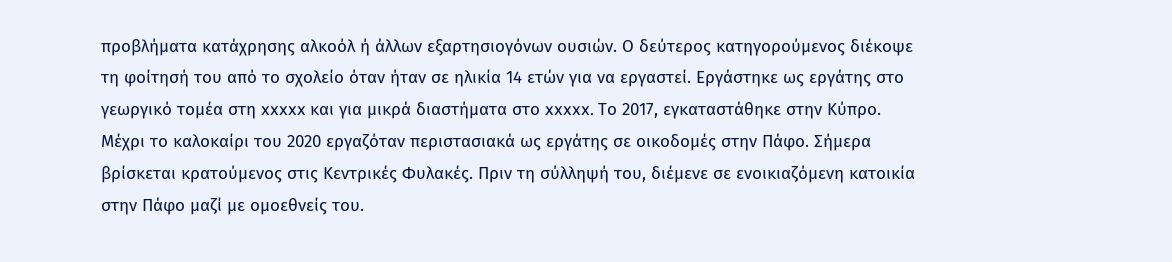προβλήματα κατάχρησης αλκοόλ ή άλλων εξαρτησιογόνων ουσιών. Ο δεύτερος κατηγορούμενος διέκοψε τη φοίτησή του από το σχολείο όταν ήταν σε ηλικία 14 ετών για να εργαστεί. Εργάστηκε ως εργάτης στο γεωργικό τομέα στη xxxxx και για μικρά διαστήματα στο xxxxx. Το 2017, εγκαταστάθηκε στην Κύπρο. Μέχρι το καλοκαίρι του 2020 εργαζόταν περιστασιακά ως εργάτης σε οικοδομές στην Πάφο. Σήμερα βρίσκεται κρατούμενος στις Κεντρικές Φυλακές. Πριν τη σύλληψή του, διέμενε σε ενοικιαζόμενη κατοικία στην Πάφο μαζί με ομοεθνείς του.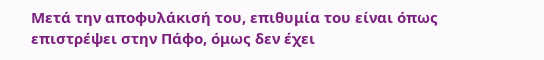Μετά την αποφυλάκισή του, επιθυμία του είναι όπως επιστρέψει στην Πάφο, όμως δεν έχει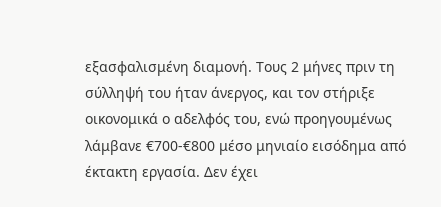εξασφαλισμένη διαμονή. Τους 2 μήνες πριν τη σύλληψή του ήταν άνεργος, και τον στήριξε οικονομικά ο αδελφός του, ενώ προηγουμένως λάμβανε €700-€800 μέσο μηνιαίο εισόδημα από έκτακτη εργασία. Δεν έχει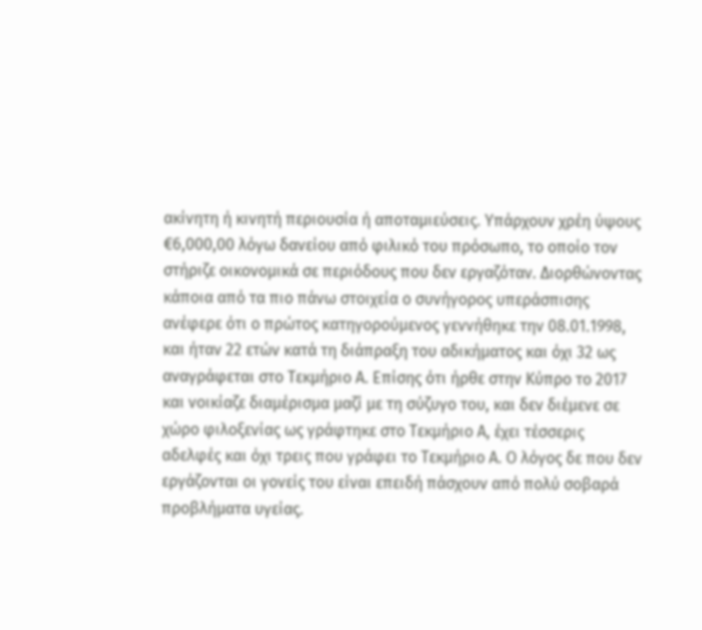ακίνητη ή κινητή περιουσία ή αποταμιεύσεις. Υπάρχουν χρέη ύψους €6,000,00 λόγω δανείου από φιλικό του πρόσωπο, το οποίο τον στήριζε οικονομικά σε περιόδους που δεν εργαζόταν. Διορθώνοντας κάποια από τα πιο πάνω στοιχεία ο συνήγορος υπεράσπισης ανέφερε ότι ο πρώτος κατηγορούμενος γεννήθηκε την 08.01.1998, και ήταν 22 ετών κατά τη διάπραξη του αδικήματος και όχι 32 ως αναγράφεται στο Τεκμήριο Α. Επίσης ότι ήρθε στην Κύπρο το 2017 και νοικίαζε διαμέρισμα μαζί με τη σύζυγο του, και δεν διέμενε σε χώρο φιλοξενίας ως γράφτηκε στο Τεκμήριο Α, έχει τέσσερις αδελφές και όχι τρεις που γράφει το Τεκμήριο Α. Ο λόγος δε που δεν εργάζονται οι γονείς του είναι επειδή πάσχουν από πολύ σοβαρά προβλήματα υγείας.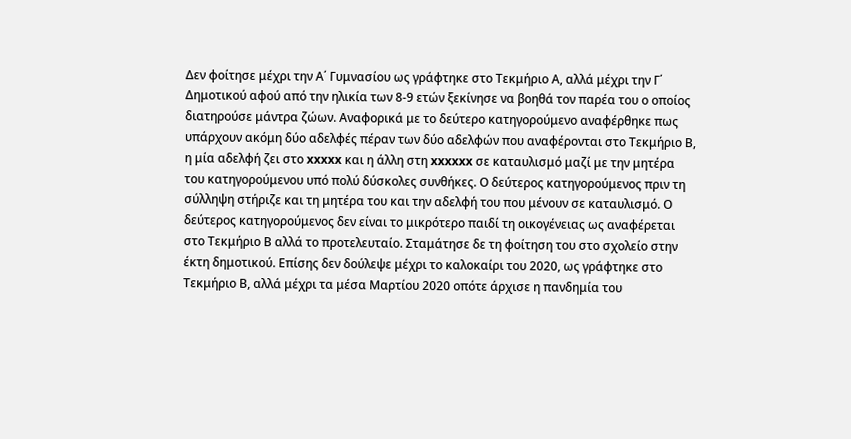Δεν φοίτησε μέχρι την Α΄ Γυμνασίου ως γράφτηκε στο Τεκμήριο Α, αλλά μέχρι την Γ΄ Δημοτικού αφού από την ηλικία των 8-9 ετών ξεκίνησε να βοηθά τον παρέα του ο οποίος διατηρούσε μάντρα ζώων. Αναφορικά με το δεύτερο κατηγορούμενο αναφέρθηκε πως υπάρχουν ακόμη δύο αδελφές πέραν των δύο αδελφών που αναφέρονται στο Τεκμήριο Β, η μία αδελφή ζει στο xxxxx και η άλλη στη xxxxxx σε καταυλισμό μαζί με την μητέρα του κατηγορούμενου υπό πολύ δύσκολες συνθήκες. Ο δεύτερος κατηγορούμενος πριν τη σύλληψη στήριζε και τη μητέρα του και την αδελφή του που μένουν σε καταυλισμό. Ο δεύτερος κατηγορούμενος δεν είναι το μικρότερο παιδί τη οικογένειας ως αναφέρεται στο Τεκμήριο Β αλλά το προτελευταίο. Σταμάτησε δε τη φοίτηση του στο σχολείο στην έκτη δημοτικού. Επίσης δεν δούλεψε μέχρι το καλοκαίρι του 2020, ως γράφτηκε στο Τεκμήριο Β, αλλά μέχρι τα μέσα Μαρτίου 2020 οπότε άρχισε η πανδημία του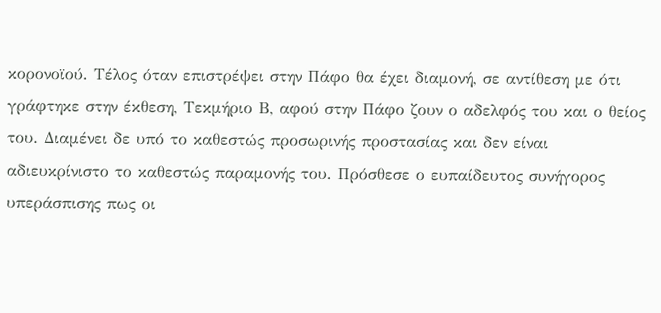κορονοϊού. Τέλος όταν επιστρέψει στην Πάφο θα έχει διαμονή, σε αντίθεση με ότι γράφτηκε στην έκθεση, Τεκμήριο Β, αφού στην Πάφο ζουν ο αδελφός του και ο θείος του. Διαμένει δε υπό το καθεστώς προσωρινής προστασίας και δεν είναι αδιευκρίνιστο το καθεστώς παραμονής του. Πρόσθεσε ο ευπαίδευτος συνήγορος υπεράσπισης πως οι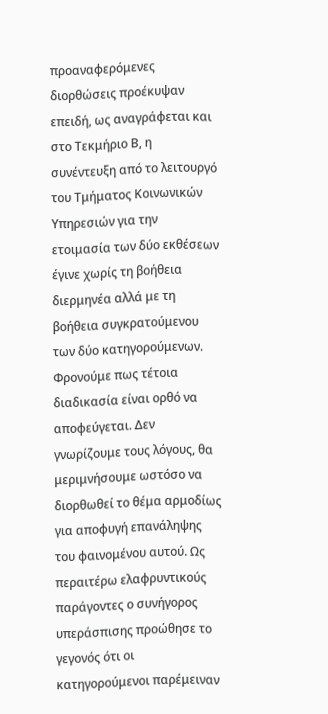προαναφερόμενες διορθώσεις προέκυψαν επειδή, ως αναγράφεται και στο Τεκμήριο Β, η συνέντευξη από το λειτουργό του Τμήματος Κοινωνικών Υπηρεσιών για την ετοιμασία των δύο εκθέσεων έγινε χωρίς τη βοήθεια διερμηνέα αλλά με τη βοήθεια συγκρατούμενου των δύο κατηγορούμενων. Φρονούμε πως τέτοια διαδικασία είναι ορθό να αποφεύγεται. Δεν γνωρίζουμε τους λόγους, θα μεριμνήσουμε ωστόσο να διορθωθεί το θέμα αρμοδίως για αποφυγή επανάληψης του φαινομένου αυτού. Ως περαιτέρω ελαφρυντικούς παράγοντες ο συνήγορος υπεράσπισης προώθησε το γεγονός ότι οι κατηγορούμενοι παρέμειναν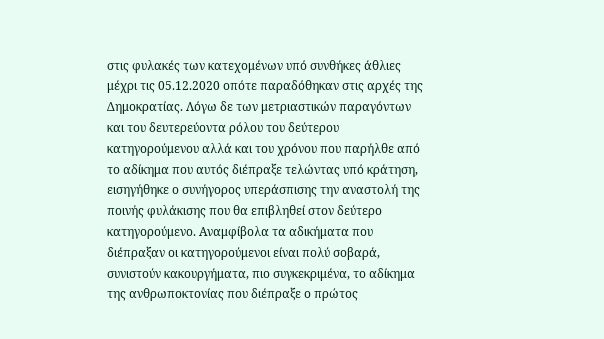στις φυλακές των κατεχομένων υπό συνθήκες άθλιες μέχρι τις 05.12.2020 οπότε παραδόθηκαν στις αρχές της Δημοκρατίας. Λόγω δε των μετριαστικών παραγόντων και του δευτερεύοντα ρόλου του δεύτερου κατηγορούμενου αλλά και του χρόνου που παρήλθε από το αδίκημα που αυτός διέπραξε τελώντας υπό κράτηση, εισηγήθηκε ο συνήγορος υπεράσπισης την αναστολή της ποινής φυλάκισης που θα επιβληθεί στον δεύτερο κατηγορούμενο. Αναμφίβολα τα αδικήματα που διέπραξαν οι κατηγορούμενοι είναι πολύ σοβαρά, συνιστούν κακουργήματα, πιο συγκεκριμένα, το αδίκημα της ανθρωποκτονίας που διέπραξε ο πρώτος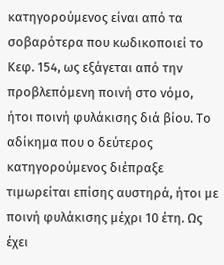κατηγορούμενος είναι από τα σοβαρότερα που κωδικοποιεί το Κεφ. 154, ως εξάγεται από την προβλεπόμενη ποινή στο νόμο, ήτοι ποινή φυλάκισης διά βίου. Το αδίκημα που ο δεύτερος κατηγορούμενος διέπραξε τιμωρείται επίσης αυστηρά, ήτοι με ποινή φυλάκισης μέχρι 10 έτη. Ως έχει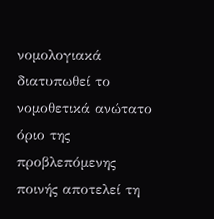νομολογιακά διατυπωθεί το νομοθετικά ανώτατο όριο της προβλεπόμενης ποινής αποτελεί τη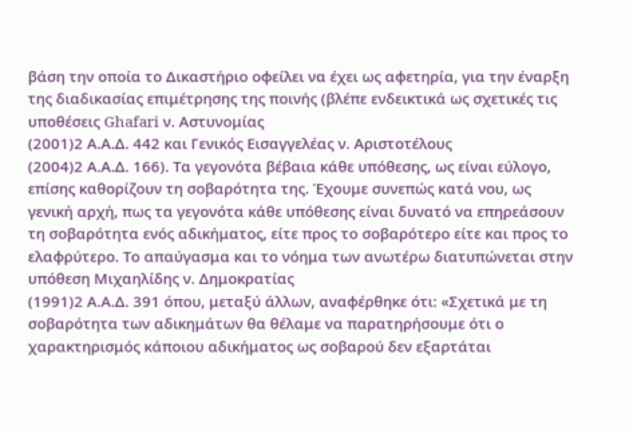βάση την οποία το Δικαστήριο οφείλει να έχει ως αφετηρία, για την έναρξη της διαδικασίας επιμέτρησης της ποινής (βλέπε ενδεικτικά ως σχετικές τις υποθέσεις Ghafari ν. Αστυνομίας
(2001)2 Α.Α.Δ. 442 και Γενικός Εισαγγελέας ν. Αριστοτέλους
(2004)2 Α.Α.Δ. 166). Τα γεγονότα βέβαια κάθε υπόθεσης, ως είναι εύλογο, επίσης καθορίζουν τη σοβαρότητα της. Έχουμε συνεπώς κατά νου, ως γενική αρχή, πως τα γεγονότα κάθε υπόθεσης είναι δυνατό να επηρεάσουν τη σοβαρότητα ενός αδικήματος, είτε προς το σοβαρότερο είτε και προς το ελαφρύτερο. Το απαύγασμα και το νόημα των ανωτέρω διατυπώνεται στην υπόθεση Μιχαηλίδης ν. Δημοκρατίας
(1991)2 Α.Α.Δ. 391 όπου, μεταξύ άλλων, αναφέρθηκε ότι: «Σχετικά με τη σοβαρότητα των αδικημάτων θα θέλαμε να παρατηρήσουμε ότι ο χαρακτηρισμός κάποιου αδικήματος ως σοβαρού δεν εξαρτάται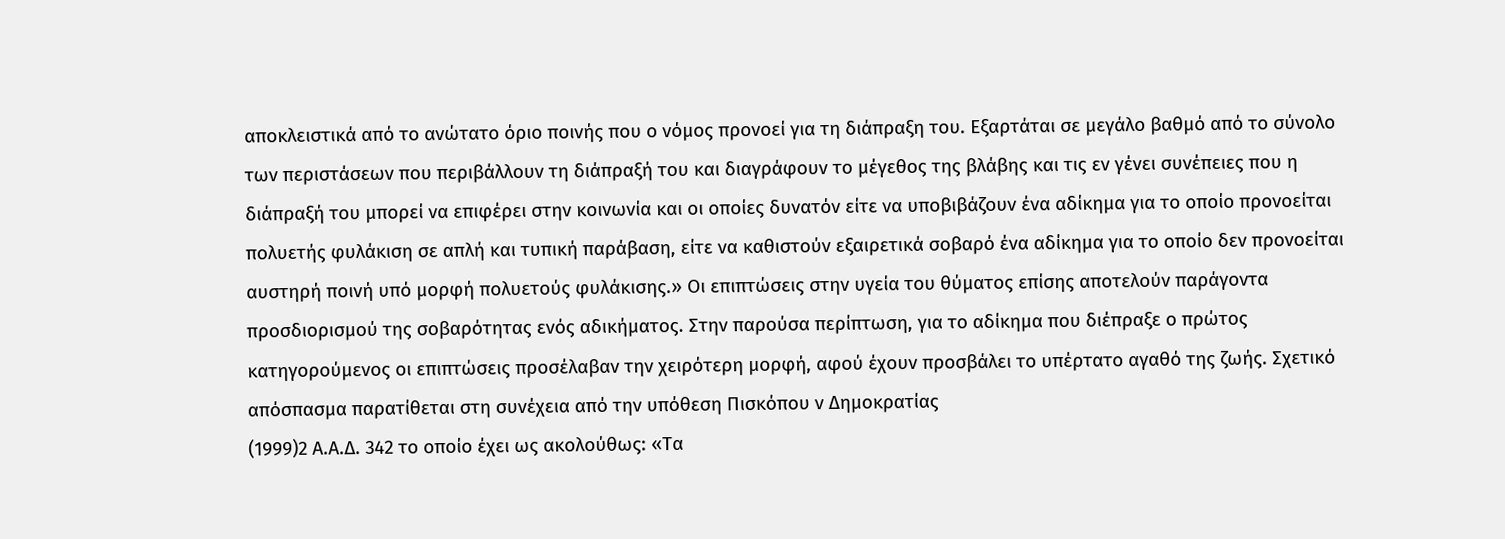αποκλειστικά από το ανώτατο όριο ποινής που ο νόμος προνοεί για τη διάπραξη του. Εξαρτάται σε μεγάλο βαθμό από το σύνολο των περιστάσεων που περιβάλλουν τη διάπραξή του και διαγράφουν το μέγεθος της βλάβης και τις εν γένει συνέπειες που η διάπραξή του μπορεί να επιφέρει στην κοινωνία και οι οποίες δυνατόν είτε να υποβιβάζουν ένα αδίκημα για το οποίο προνοείται πολυετής φυλάκιση σε απλή και τυπική παράβαση, είτε να καθιστούν εξαιρετικά σοβαρό ένα αδίκημα για το οποίο δεν προνοείται αυστηρή ποινή υπό μορφή πολυετούς φυλάκισης.» Οι επιπτώσεις στην υγεία του θύματος επίσης αποτελούν παράγοντα προσδιορισμού της σοβαρότητας ενός αδικήματος. Στην παρούσα περίπτωση, για το αδίκημα που διέπραξε ο πρώτος κατηγορούμενος οι επιπτώσεις προσέλαβαν την χειρότερη μορφή, αφού έχουν προσβάλει το υπέρτατο αγαθό της ζωής. Σχετικό απόσπασμα παρατίθεται στη συνέχεια από την υπόθεση Πισκόπου ν Δημοκρατίας
(1999)2 Α.Α.Δ. 342 το οποίο έχει ως ακολούθως: «Τα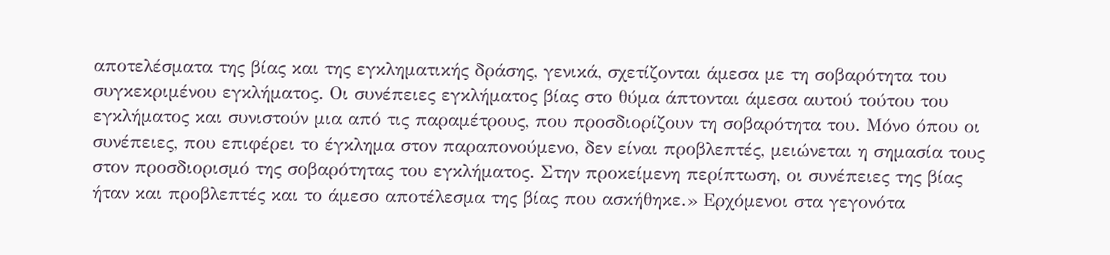αποτελέσματα της βίας και της εγκληματικής δράσης, γενικά, σχετίζονται άμεσα με τη σοβαρότητα του συγκεκριμένου εγκλήματος. Οι συνέπειες εγκλήματος βίας στο θύμα άπτονται άμεσα αυτού τούτου του εγκλήματος και συνιστούν μια από τις παραμέτρους, που προσδιορίζουν τη σοβαρότητα του. Μόνο όπου οι συνέπειες, που επιφέρει το έγκλημα στον παραπονούμενο, δεν είναι προβλεπτές, μειώνεται η σημασία τους στον προσδιορισμό της σοβαρότητας του εγκλήματος. Στην προκείμενη περίπτωση, οι συνέπειες της βίας ήταν και προβλεπτές και το άμεσο αποτέλεσμα της βίας που ασκήθηκε.» Ερχόμενοι στα γεγονότα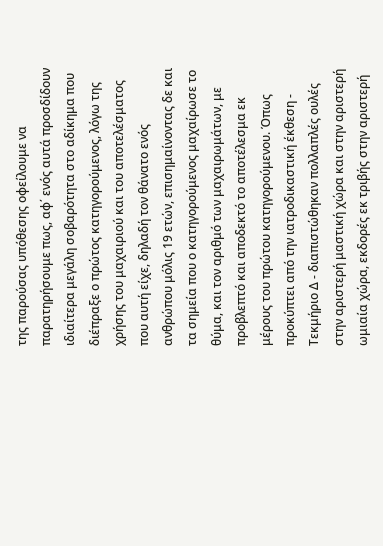της παρούσας υπόθεσης οφείλουμε να παρατηρήσουμε πως, αφ΄ ενός αυτά προσδίδουν ιδιαίτερα μεγάλη σοβαρότητα στο αδίκημα που διέπραξε ο πρώτος κατηγορούμενος, λόγω της χρήσης του μαχαιριού και του αποτελέσματος που αυτή είχε, δηλαδή τον θάνατο ενός ανθρώπου μόλις 19 ετών, επισημαίνοντας δε και τα σημεία που ο κατηγορούμενος μαχαίρωσε το θύμα, και τον αριθμό των μαχαιρωμάτων, με προβλεπτό και αποδεκτό το αποτέλεσμα εκ μέρους του πρώτου κατηγορούμενου. Όπως προκύπτει από την ιατροδικαστική έκθεση - Τεκμήριο Δ - διαπιστώθηκαν πολλαπλές ουλές στην αριστερή μαστική χώρα και στην αριστερή ωμιαία χώρα, εκδορές εκ τριβής στην αριστερή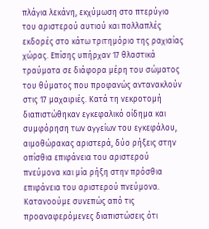πλάγια λεκάνη, εκχύμωση στο πτερύγιο του αριστερού αυτιού και πολλαπλές εκδορές στο κάτω τριτημόριο της ραχιαίας χώρας. Επίσης υπήρχαν 17 θλαστικά τραύματα σε διάφορα μέρη του σώματος του θύματος που προφανώς αντανακλούν στις 17 μαχαιριές. Κατά τη νεκροτομή διαπιστώθηκαν εγκεφαλικό οίδημα και συμφόρηση των αγγείων του εγκεφάλου, αιμοθώρακας αριστερά, δύο ρήξεις στην οπίσθια επιφάνεια του αριστερού πνεύμονα και μία ρήξη στην πρόσθια επιφάνεια του αριστερού πνεύμονα. Κατανοούμε συνεπώς από τις προαναφερόμενες διαπιστώσεις ότι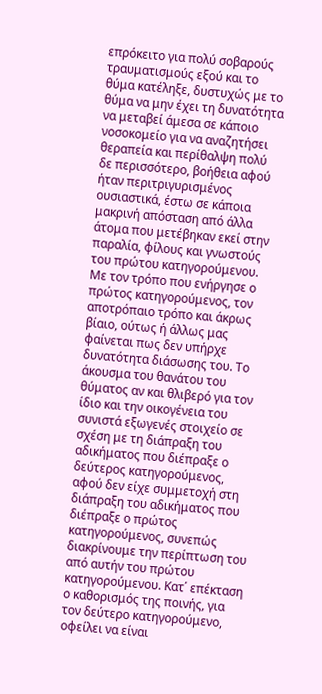επρόκειτο για πολύ σοβαρούς τραυματισμούς εξού και το θύμα κατέληξε, δυστυχώς με το θύμα να μην έχει τη δυνατότητα να μεταβεί άμεσα σε κάποιο νοσοκομείο για να αναζητήσει θεραπεία και περίθαλψη πολύ δε περισσότερο, βοήθεια αφού ήταν περιτριγυρισμένος ουσιαστικά, έστω σε κάποια μακρινή απόσταση από άλλα άτομα που μετέβηκαν εκεί στην παραλία, φίλους και γνωστούς του πρώτου κατηγορούμενου. Με τον τρόπο που ενήργησε ο πρώτος κατηγορούμενος, τον αποτρόπαιο τρόπο και άκρως βίαιο, ούτως ή άλλως μας φαίνεται πως δεν υπήρχε δυνατότητα διάσωσης του. Το άκουσμα του θανάτου του θύματος αν και θλιβερό για τον ίδιο και την οικογένεια του συνιστά εξωγενές στοιχείο σε σχέση με τη διάπραξη του αδικήματος που διέπραξε ο δεύτερος κατηγορούμενος, αφού δεν είχε συμμετοχή στη διάπραξη του αδικήματος που διέπραξε ο πρώτος κατηγορούμενος, συνεπώς διακρίνουμε την περίπτωση του από αυτήν του πρώτου κατηγορούμενου. Κατ΄ επέκταση ο καθορισμός της ποινής, για τον δεύτερο κατηγορούμενο, οφείλει να είναι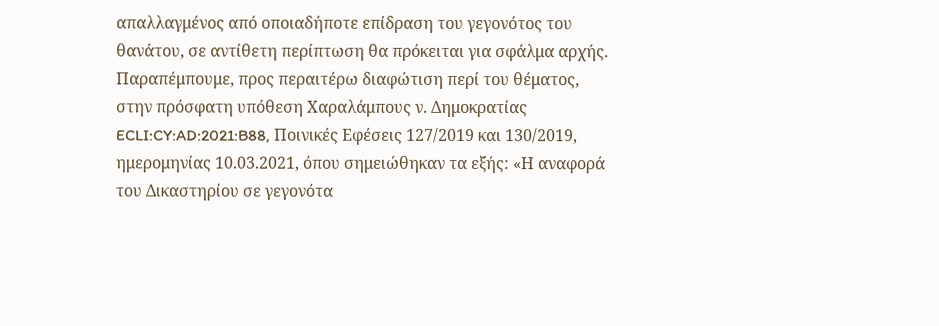απαλλαγμένος από οποιαδήποτε επίδραση του γεγονότος του θανάτου, σε αντίθετη περίπτωση θα πρόκειται για σφάλμα αρχής. Παραπέμπουμε, προς περαιτέρω διαφώτιση περί του θέματος, στην πρόσφατη υπόθεση Χαραλάμπους ν. Δημοκρατίας ECLI:CY:AD:2021:B88, Ποινικές Εφέσεις 127/2019 και 130/2019, ημερομηνίας 10.03.2021, όπου σημειώθηκαν τα εξής: «Η αναφορά του Δικαστηρίου σε γεγονότα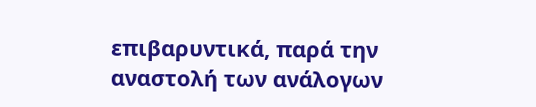επιβαρυντικά, παρά την αναστολή των ανάλογων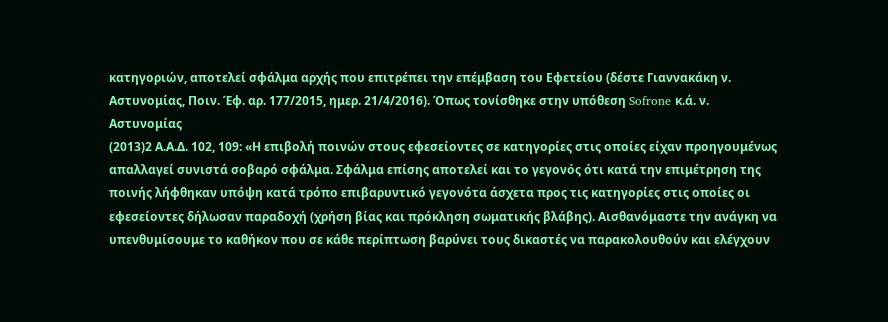κατηγοριών, αποτελεί σφάλμα αρχής που επιτρέπει την επέμβαση του Εφετείου (δέστε Γιαννακάκη ν. Αστυνομίας, Ποιν. Έφ. αρ. 177/2015, ημερ. 21/4/2016). Όπως τονίσθηκε στην υπόθεση Sofrone κ.ά. ν. Αστυνομίας
(2013)2 Α.Α.Δ. 102, 109: «Η επιβολή ποινών στους εφεσείοντες σε κατηγορίες στις οποίες είχαν προηγουμένως απαλλαγεί συνιστά σοβαρό σφάλμα. Σφάλμα επίσης αποτελεί και το γεγονός ότι κατά την επιμέτρηση της ποινής λήφθηκαν υπόψη κατά τρόπο επιβαρυντικό γεγονότα άσχετα προς τις κατηγορίες στις οποίες οι εφεσείοντες δήλωσαν παραδοχή (χρήση βίας και πρόκληση σωματικής βλάβης). Αισθανόμαστε την ανάγκη να υπενθυμίσουμε το καθήκον που σε κάθε περίπτωση βαρύνει τους δικαστές να παρακολουθούν και ελέγχουν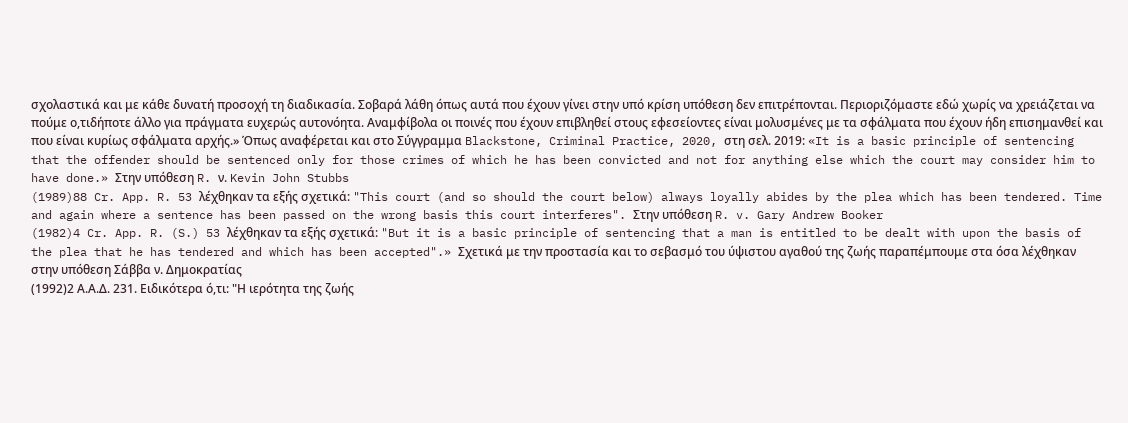σχολαστικά και με κάθε δυνατή προσοχή τη διαδικασία. Σοβαρά λάθη όπως αυτά που έχουν γίνει στην υπό κρίση υπόθεση δεν επιτρέπονται. Περιοριζόμαστε εδώ χωρίς να χρειάζεται να πούμε ο,τιδήποτε άλλο για πράγματα ευχερώς αυτονόητα. Αναμφίβολα οι ποινές που έχουν επιβληθεί στους εφεσείοντες είναι μολυσμένες με τα σφάλματα που έχουν ήδη επισημανθεί και που είναι κυρίως σφάλματα αρχής.» Όπως αναφέρεται και στο Σύγγραμμα Blackstone, Criminal Practice, 2020, στη σελ. 2019: «It is a basic principle of sentencing that the offender should be sentenced only for those crimes of which he has been convicted and not for anything else which the court may consider him to have done.» Στην υπόθεση R. ν. Kevin John Stubbs
(1989)88 Cr. App. R. 53 λέχθηκαν τα εξής σχετικά: "This court (and so should the court below) always loyally abides by the plea which has been tendered. Time and again where a sentence has been passed on the wrong basis this court interferes". Στην υπόθεση R. v. Gary Andrew Booker
(1982)4 Cr. App. R. (S.) 53 λέχθηκαν τα εξής σχετικά: "But it is a basic principle of sentencing that a man is entitled to be dealt with upon the basis of the plea that he has tendered and which has been accepted".» Σχετικά με την προστασία και το σεβασμό του ύψιστου αγαθού της ζωής παραπέμπουμε στα όσα λέχθηκαν στην υπόθεση Σάββα ν. Δημοκρατίας
(1992)2 Α.Α.Δ. 231. Ειδικότερα ό,τι: "Η ιερότητα της ζωής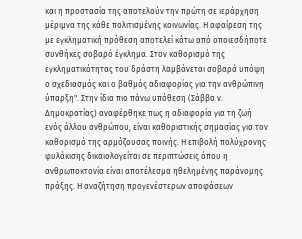και η προστασία της αποτελούν την πρώτη σε ιεράρχηση μέριμνα της κάθε πολιτισμένης κοινωνίας. Η αφαίρεση της με εγκληματική πρόθεση αποτελεί κάτω από οποιεσδήποτε συνθήκες σοβαρό έγκλημα. Στον καθορισμό της εγκληματικότητας του δράστη λαμβάνεται σοβαρά υπόψη ο σχεδιασμός και ο βαθμός αδιαφορίας για την ανθρώπινη ύπαρξη". Στην ίδια πιο πάνω υπόθεση (Σάββα ν. Δημοκρατίας) αναφέρθηκε πως η αδιαφορία για τη ζωή ενός άλλου ανθρώπου, είναι καθοριστικής σημασίας για τον καθορισμό της αρμόζουσας ποινής. Η επιβολή πολύχρονης φυλάκισης δικαιολογείται σε περιπτώσεις όπου η ανθρωποκτονία είναι αποτέλεσμα ηθελημένης παράνομης πράξης. Η αναζήτηση προγενέστερων αποφάσεων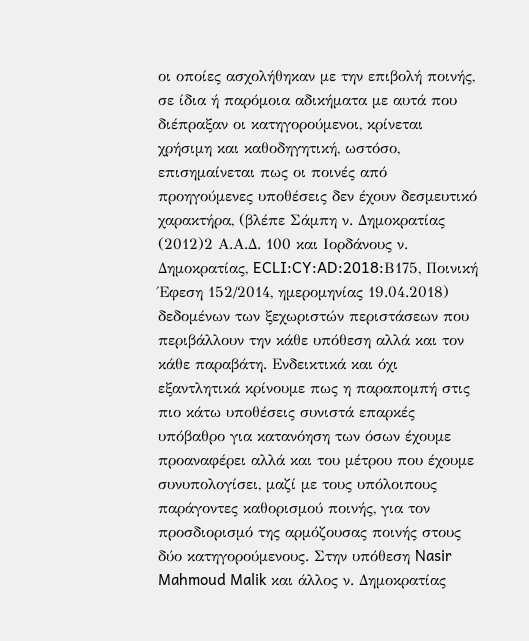οι οποίες ασχολήθηκαν με την επιβολή ποινής, σε ίδια ή παρόμοια αδικήματα με αυτά που διέπραξαν οι κατηγορούμενοι, κρίνεται χρήσιμη και καθοδηγητική, ωστόσο, επισημαίνεται πως οι ποινές από προηγούμενες υποθέσεις δεν έχουν δεσμευτικό χαρακτήρα, (βλέπε Σάμπη ν. Δημοκρατίας
(2012)2 Α.Α.Δ. 100 και Ιορδάνους ν. Δημοκρατίας, ECLI:CY:AD:2018:Β175, Ποινική Έφεση 152/2014, ημερομηνίας 19.04.2018) δεδομένων των ξεχωριστών περιστάσεων που περιβάλλουν την κάθε υπόθεση αλλά και τον κάθε παραβάτη. Ενδεικτικά και όχι εξαντλητικά κρίνουμε πως η παραπομπή στις πιο κάτω υποθέσεις συνιστά επαρκές υπόβαθρο για κατανόηση των όσων έχουμε προαναφέρει αλλά και του μέτρου που έχουμε συνυπολογίσει, μαζί με τους υπόλοιπους παράγοντες καθορισμού ποινής, για τον προσδιορισμό της αρμόζουσας ποινής στους δύο κατηγορούμενους. Στην υπόθεση Nasir Mahmoud Malik και άλλος ν. Δημοκρατίας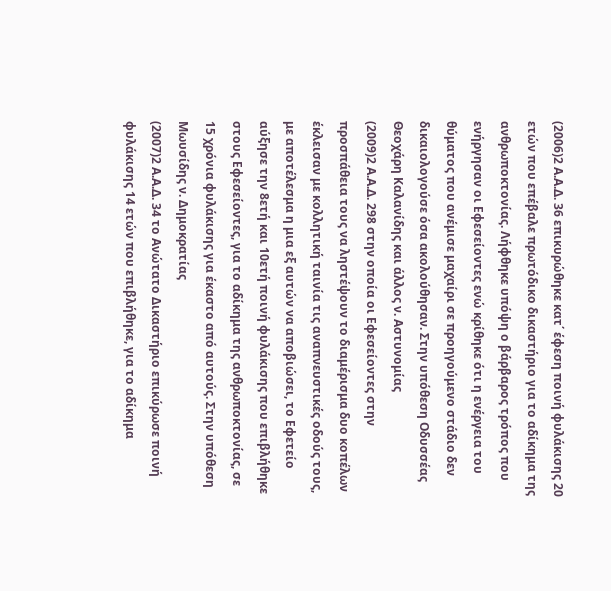(2006)2 Α.Α.Δ. 36 επικυρώθηκε κατ΄ έφεση ποινή φυλάκισης 20 ετών που επέβαλε πρωτόδικο δικαστήριο για το αδίκημα της ανθρωποκτονίας. Λήφθηκε υπόψη ο βάρβαρος τρόπος που ενήργησαν οι Εφεσείοντες ενώ κρίθηκε ότι η ενέργεια του θύματος που ανέμισε μαχαίρι σε προηγούμενο στάδιο δεν δικαιολογούσε όσα ακολούθησαν. Στην υπόθεση Οδυσσέας Θεοχάρη Καλανίδης και άλλος ν. Αστυνομίας
(2009)2 Α.Α.Δ. 298 στην οποία οι Εφεσείοντες στην προσπάθεια τους να ληστέψουν το διαμέρισμα δυο κοπέλων έκλεισαν με κολλητική ταινία τις αναπνευστικές οδούς τους, με αποτέλεσμα η μια εξ αυτών να αποβιώσει, το Εφετείο αύξησε την 8ετή και 10ετή ποινή φυλάκισης που επιβλήθηκε στους Εφεσείοντες, για το αδίκημα της ανθρωποκτονίας, σε 15 χρόνια φυλάκισης για έκαστο από αυτούς. Στην υπόθεση Μωυσίδης ν. Δημοκρατίας
(2007)2 Α.Α.Δ. 34 το Ανώτατο Δικαστήριο επικύρωσε ποινή φυλάκισης 14 ετών που επιβλήθηκε, για το αδίκημα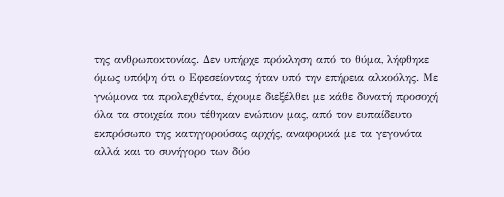της ανθρωποκτονίας. Δεν υπήρχε πρόκληση από το θύμα, λήφθηκε όμως υπόψη ότι ο Εφεσείοντας ήταν υπό την επήρεια αλκοόλης. Με γνώμονα τα προλεχθέντα, έχουμε διεξέλθει με κάθε δυνατή προσοχή όλα τα στοιχεία που τέθηκαν ενώπιον μας, από τον ευπαίδευτο εκπρόσωπο της κατηγορούσας αρχής, αναφορικά με τα γεγονότα αλλά και το συνήγορο των δύο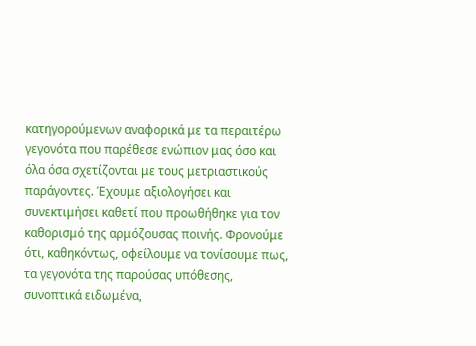κατηγορούμενων αναφορικά με τα περαιτέρω γεγονότα που παρέθεσε ενώπιον μας όσο και όλα όσα σχετίζονται με τους μετριαστικούς παράγοντες. Έχουμε αξιολογήσει και συνεκτιμήσει καθετί που προωθήθηκε για τον καθορισμό της αρμόζουσας ποινής. Φρονούμε ότι, καθηκόντως, οφείλουμε να τονίσουμε πως, τα γεγονότα της παρούσας υπόθεσης, συνοπτικά ειδωμένα,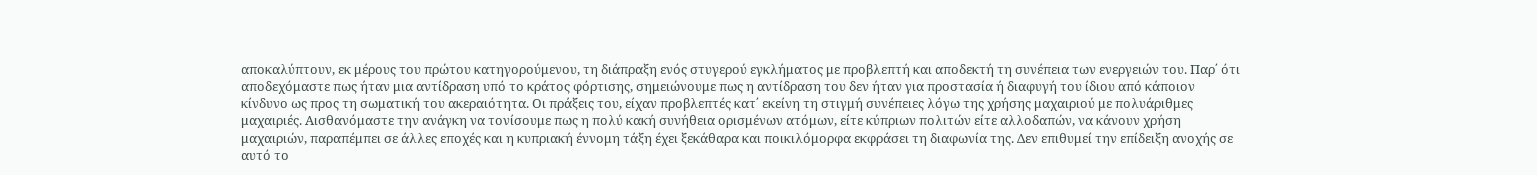αποκαλύπτουν, εκ μέρους του πρώτου κατηγορούμενου, τη διάπραξη ενός στυγερού εγκλήματος με προβλεπτή και αποδεκτή τη συνέπεια των ενεργειών του. Παρ΄ ότι αποδεχόμαστε πως ήταν μια αντίδραση υπό το κράτος φόρτισης, σημειώνουμε πως η αντίδραση του δεν ήταν για προστασία ή διαφυγή του ίδιου από κάποιον κίνδυνο ως προς τη σωματική του ακεραιότητα. Οι πράξεις του, είχαν προβλεπτές κατ΄ εκείνη τη στιγμή συνέπειες λόγω της χρήσης μαχαιριού με πολυάριθμες μαχαιριές. Αισθανόμαστε την ανάγκη να τονίσουμε πως η πολύ κακή συνήθεια ορισμένων ατόμων, είτε κύπριων πολιτών είτε αλλοδαπών, να κάνουν χρήση μαχαιριών, παραπέμπει σε άλλες εποχές και η κυπριακή έννομη τάξη έχει ξεκάθαρα και ποικιλόμορφα εκφράσει τη διαφωνία της. Δεν επιθυμεί την επίδειξη ανοχής σε αυτό το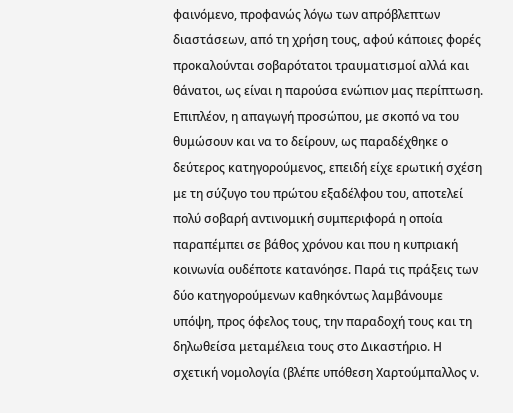φαινόμενο, προφανώς λόγω των απρόβλεπτων διαστάσεων, από τη χρήση τους, αφού κάποιες φορές προκαλούνται σοβαρότατοι τραυματισμοί αλλά και θάνατοι, ως είναι η παρούσα ενώπιον μας περίπτωση. Επιπλέον, η απαγωγή προσώπου, με σκοπό να του θυμώσουν και να το δείρουν, ως παραδέχθηκε ο δεύτερος κατηγορούμενος, επειδή είχε ερωτική σχέση με τη σύζυγο του πρώτου εξαδέλφου του, αποτελεί πολύ σοβαρή αντινομική συμπεριφορά η οποία παραπέμπει σε βάθος χρόνου και που η κυπριακή κοινωνία ουδέποτε κατανόησε. Παρά τις πράξεις των δύο κατηγορούμενων καθηκόντως λαμβάνουμε υπόψη, προς όφελος τους, την παραδοχή τους και τη δηλωθείσα μεταμέλεια τους στο Δικαστήριο. Η σχετική νομολογία (βλέπε υπόθεση Χαρτούμπαλλος ν.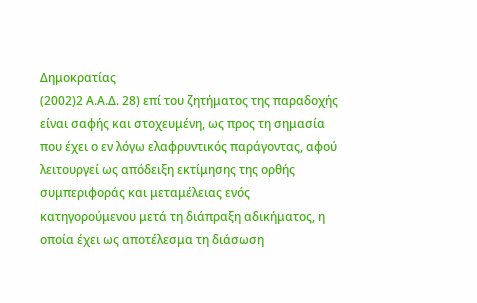Δημοκρατίας
(2002)2 Α.Α.Δ. 28) επί του ζητήματος της παραδοχής είναι σαφής και στοχευμένη, ως προς τη σημασία που έχει ο εν λόγω ελαφρυντικός παράγοντας, αφού λειτουργεί ως απόδειξη εκτίμησης της ορθής συμπεριφοράς και μεταμέλειας ενός κατηγορούμενου μετά τη διάπραξη αδικήματος, η οποία έχει ως αποτέλεσμα τη διάσωση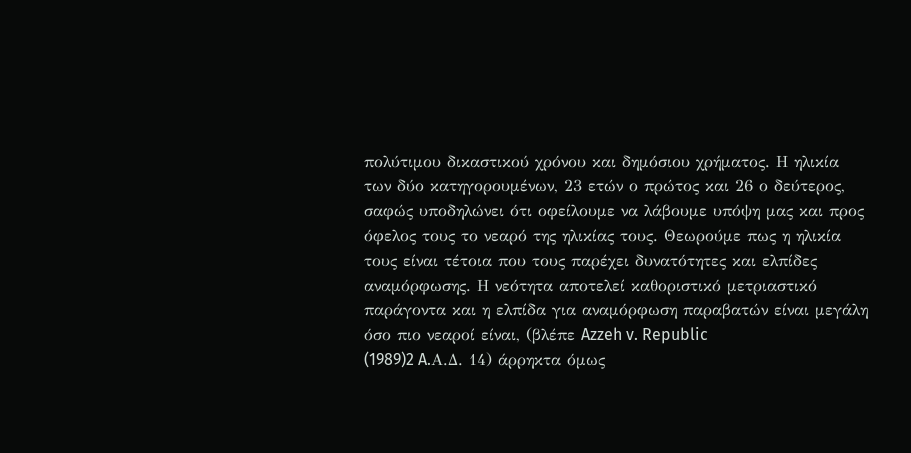πολύτιμου δικαστικού χρόνου και δημόσιου χρήματος. Η ηλικία των δύο κατηγορουμένων, 23 ετών ο πρώτος και 26 ο δεύτερος, σαφώς υποδηλώνει ότι οφείλουμε να λάβουμε υπόψη μας και προς όφελος τους το νεαρό της ηλικίας τους. Θεωρούμε πως η ηλικία τους είναι τέτοια που τους παρέχει δυνατότητες και ελπίδες αναμόρφωσης. Η νεότητα αποτελεί καθοριστικό μετριαστικό παράγοντα και η ελπίδα για αναμόρφωση παραβατών είναι μεγάλη όσο πιο νεαροί είναι, (βλέπε Azzeh v. Republic
(1989)2 A.Α.Δ. 14) άρρηκτα όμως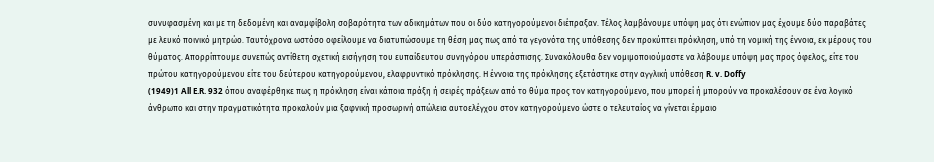συνυφασμένη και με τη δεδομένη και αναμφίβολη σοβαρότητα των αδικημάτων που οι δύο κατηγορούμενοι διέπραξαν. Τέλος λαμβάνουμε υπόψη μας ότι ενώπιον μας έχουμε δύο παραβάτες με λευκό ποινικό μητρώο. Ταυτόχρονα ωστόσο οφείλουμε να διατυπώσουμε τη θέση μας πως από τα γεγονότα της υπόθεσης δεν προκύπτει πρόκληση, υπό τη νομική της έννοια, εκ μέρους του θύματος. Απορρίπτουμε συνεπώς αντίθετη σχετική εισήγηση του ευπαίδευτου συνηγόρου υπεράσπισης. Συνακόλουθα δεν νομιμοποιούμαστε να λάβουμε υπόψη μας προς όφελος, είτε του πρώτου κατηγορούμενου είτε του δεύτερου κατηγορούμενου, ελαφρυντικό πρόκλησης. Η έννοια της πρόκλησης εξετάστηκε στην αγγλική υπόθεση R. v. Doffy
(1949)1 All E.R. 932 όπου αναφέρθηκε πως η πρόκληση είναι κάποια πράξη ή σειρές πράξεων από το θύμα προς τον κατηγορούμενο, που μπορεί ή μπορούν να προκαλέσουν σε ένα λογικό άνθρωπο και στην πραγματικότητα προκαλούν μια ξαφνική προσωρινή απώλεια αυτοελέγχου στον κατηγορούμενο ώστε ο τελευταίος να γίνεται έρμαιο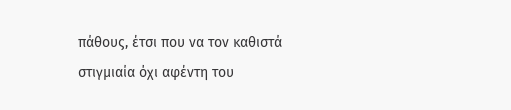πάθους, έτσι που να τον καθιστά στιγμιαία όχι αφέντη του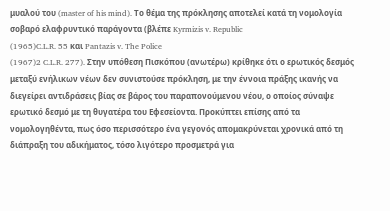μυαλού του (master of his mind). Το θέμα της πρόκλησης αποτελεί κατά τη νομολογία σοβαρό ελαφρυντικό παράγοντα (βλέπε Kyrmizis v. Republic
(1965)C.L.R. 55 και Pantazis v. The Police
(1967)2 C.L.R. 277). Στην υπόθεση Πισκόπου (ανωτέρω) κρίθηκε ότι ο ερωτικός δεσμός μεταξύ ενήλικων νέων δεν συνιστούσε πρόκληση, με την έννοια πράξης ικανής να διεγείρει αντιδράσεις βίας σε βάρος του παραπονούμενου νέου, ο οποίος σύναψε ερωτικό δεσμό με τη θυγατέρα του Εφεσείοντα. Προκύπτει επίσης από τα νομολογηθέντα, πως όσο περισσότερο ένα γεγονός απομακρύνεται χρονικά από τη διάπραξη του αδικήματος, τόσο λιγότερο προσμετρά για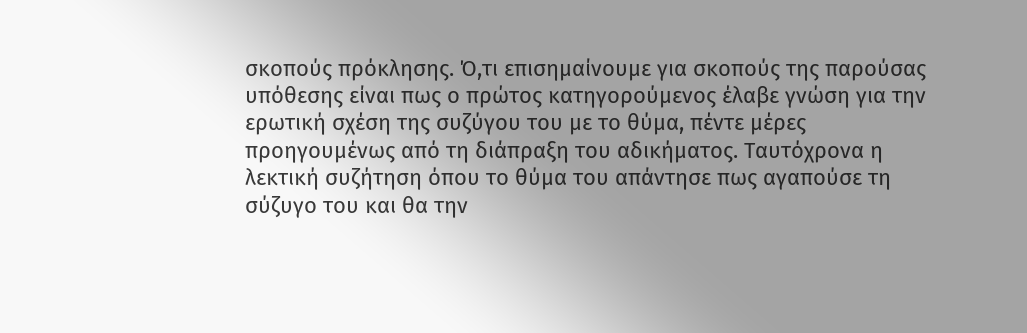σκοπούς πρόκλησης. Ό,τι επισημαίνουμε για σκοπούς της παρούσας υπόθεσης είναι πως ο πρώτος κατηγορούμενος έλαβε γνώση για την ερωτική σχέση της συζύγου του με το θύμα, πέντε μέρες προηγουμένως από τη διάπραξη του αδικήματος. Ταυτόχρονα η λεκτική συζήτηση όπου το θύμα του απάντησε πως αγαπούσε τη σύζυγο του και θα την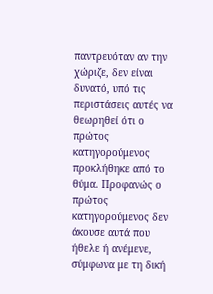παντρευόταν αν την χώριζε, δεν είναι δυνατό, υπό τις περιστάσεις αυτές να θεωρηθεί ότι ο πρώτος κατηγορούμενος προκλήθηκε από το θύμα. Προφανώς ο πρώτος κατηγορούμενος δεν άκουσε αυτά που ήθελε ή ανέμενε, σύμφωνα με τη δική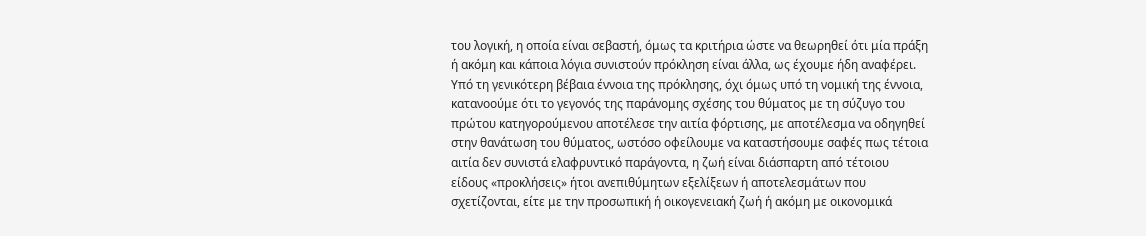του λογική, η οποία είναι σεβαστή, όμως τα κριτήρια ώστε να θεωρηθεί ότι μία πράξη ή ακόμη και κάποια λόγια συνιστούν πρόκληση είναι άλλα, ως έχουμε ήδη αναφέρει. Υπό τη γενικότερη βέβαια έννοια της πρόκλησης, όχι όμως υπό τη νομική της έννοια, κατανοούμε ότι το γεγονός της παράνομης σχέσης του θύματος με τη σύζυγο του πρώτου κατηγορούμενου αποτέλεσε την αιτία φόρτισης, με αποτέλεσμα να οδηγηθεί στην θανάτωση του θύματος, ωστόσο οφείλουμε να καταστήσουμε σαφές πως τέτοια αιτία δεν συνιστά ελαφρυντικό παράγοντα, η ζωή είναι διάσπαρτη από τέτοιου είδους «προκλήσεις» ήτοι ανεπιθύμητων εξελίξεων ή αποτελεσμάτων που σχετίζονται, είτε με την προσωπική ή οικογενειακή ζωή ή ακόμη με οικονομικά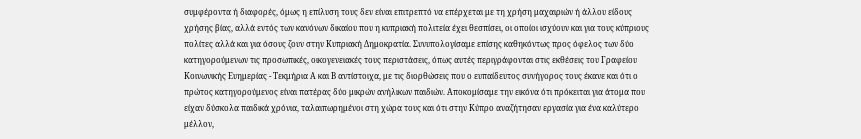συμφέροντα ή διαφορές, όμως η επίλυση τους δεν είναι επιτρεπτό να επέρχεται με τη χρήση μαχαιριών ή άλλου είδους χρήσης βίας, αλλά εντός των κανόνων δικαίου που η κυπριακή πολιτεία έχει θεσπίσει, οι οποίοι ισχύουν και για τους κύπριους πολίτες αλλά και για όσους ζουν στην Κυπριακή Δημοκρατία. Συνυπολογίσαμε επίσης καθηκόντως προς όφελος των δύο κατηγορούμενων τις προσωπικές, οικογενειακές τους περιστάσεις, όπως αυτές περιγράφονται στις εκθέσεις του Γραφείου Κοινωνικής Ευημερίας - Τεκμήρια Α και Β αντίστοιχα, με τις διορθώσεις που ο ευπαίδευτος συνήγορος τους έκανε και ότι ο πρώτος κατηγορούμενος είναι πατέρας δύο μικρών ανήλικων παιδιών. Αποκομίσαμε την εικόνα ότι πρόκειται για άτομα που είχαν δύσκολα παιδικά χρόνια, ταλαιπωρημένοι στη χώρα τους και ότι στην Κύπρο αναζήτησαν εργασία για ένα καλύτερο μέλλον,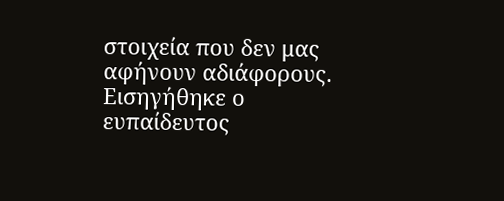στοιχεία που δεν μας αφήνουν αδιάφορους. Εισηγήθηκε ο ευπαίδευτος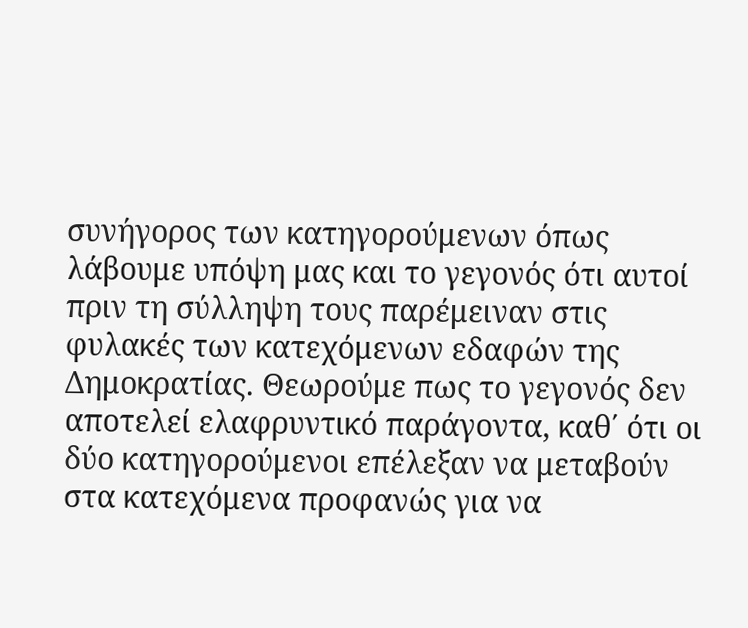συνήγορος των κατηγορούμενων όπως λάβουμε υπόψη μας και το γεγονός ότι αυτοί πριν τη σύλληψη τους παρέμειναν στις φυλακές των κατεχόμενων εδαφών της Δημοκρατίας. Θεωρούμε πως το γεγονός δεν αποτελεί ελαφρυντικό παράγοντα, καθ΄ ότι οι δύο κατηγορούμενοι επέλεξαν να μεταβούν στα κατεχόμενα προφανώς για να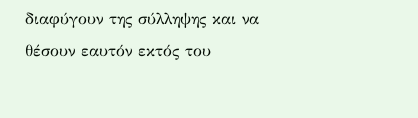διαφύγουν της σύλληψης και να θέσουν εαυτόν εκτός του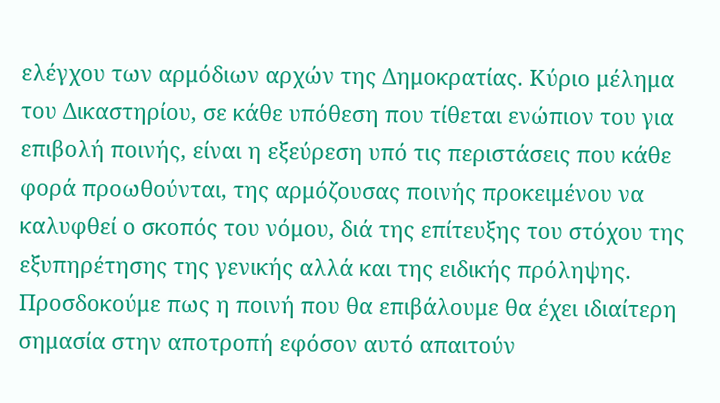ελέγχου των αρμόδιων αρχών της Δημοκρατίας. Κύριο μέλημα του Δικαστηρίου, σε κάθε υπόθεση που τίθεται ενώπιον του για επιβολή ποινής, είναι η εξεύρεση υπό τις περιστάσεις που κάθε φορά προωθούνται, της αρμόζουσας ποινής προκειμένου να καλυφθεί ο σκοπός του νόμου, διά της επίτευξης του στόχου της εξυπηρέτησης της γενικής αλλά και της ειδικής πρόληψης. Προσδοκούμε πως η ποινή που θα επιβάλουμε θα έχει ιδιαίτερη σημασία στην αποτροπή εφόσον αυτό απαιτούν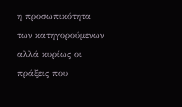η προσωπικότητα των κατηγορούμενων αλλά κυρίως οι πράξεις που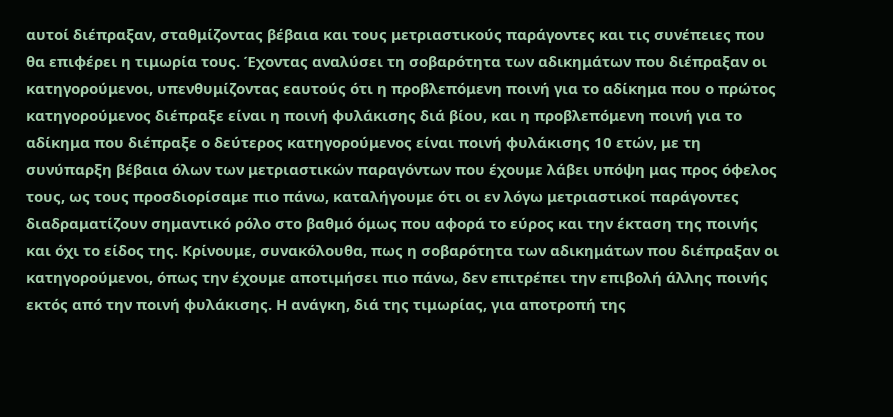αυτοί διέπραξαν, σταθμίζοντας βέβαια και τους μετριαστικούς παράγοντες και τις συνέπειες που θα επιφέρει η τιμωρία τους. Έχοντας αναλύσει τη σοβαρότητα των αδικημάτων που διέπραξαν οι κατηγορούμενοι, υπενθυμίζοντας εαυτούς ότι η προβλεπόμενη ποινή για το αδίκημα που ο πρώτος κατηγορούμενος διέπραξε είναι η ποινή φυλάκισης διά βίου, και η προβλεπόμενη ποινή για το αδίκημα που διέπραξε ο δεύτερος κατηγορούμενος είναι ποινή φυλάκισης 10 ετών, με τη συνύπαρξη βέβαια όλων των μετριαστικών παραγόντων που έχουμε λάβει υπόψη μας προς όφελος τους, ως τους προσδιορίσαμε πιο πάνω, καταλήγουμε ότι οι εν λόγω μετριαστικοί παράγοντες διαδραματίζουν σημαντικό ρόλο στο βαθμό όμως που αφορά το εύρος και την έκταση της ποινής και όχι το είδος της. Κρίνουμε, συνακόλουθα, πως η σοβαρότητα των αδικημάτων που διέπραξαν οι κατηγορούμενοι, όπως την έχουμε αποτιμήσει πιο πάνω, δεν επιτρέπει την επιβολή άλλης ποινής εκτός από την ποινή φυλάκισης. Η ανάγκη, διά της τιμωρίας, για αποτροπή της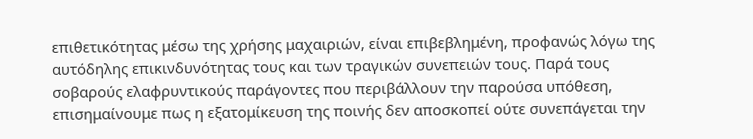επιθετικότητας μέσω της χρήσης μαχαιριών, είναι επιβεβλημένη, προφανώς λόγω της αυτόδηλης επικινδυνότητας τους και των τραγικών συνεπειών τους. Παρά τους σοβαρούς ελαφρυντικούς παράγοντες που περιβάλλουν την παρούσα υπόθεση, επισημαίνουμε πως η εξατομίκευση της ποινής δεν αποσκοπεί ούτε συνεπάγεται την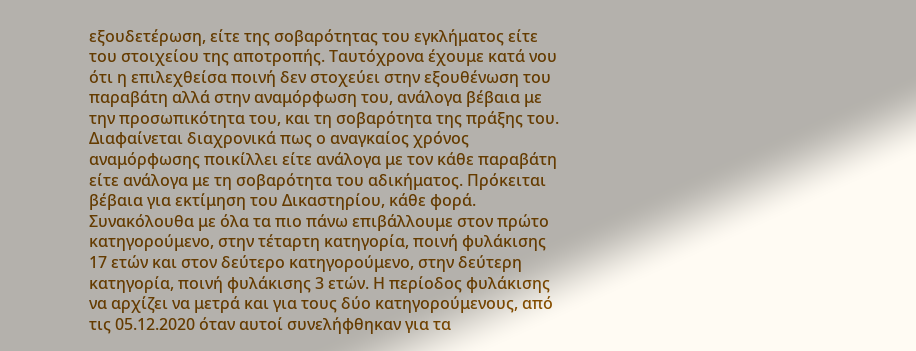εξουδετέρωση, είτε της σοβαρότητας του εγκλήματος είτε του στοιχείου της αποτροπής. Ταυτόχρονα έχουμε κατά νου ότι η επιλεχθείσα ποινή δεν στοχεύει στην εξουθένωση του παραβάτη αλλά στην αναμόρφωση του, ανάλογα βέβαια με την προσωπικότητα του, και τη σοβαρότητα της πράξης του. Διαφαίνεται διαχρονικά πως ο αναγκαίος χρόνος αναμόρφωσης ποικίλλει είτε ανάλογα με τον κάθε παραβάτη είτε ανάλογα με τη σοβαρότητα του αδικήματος. Πρόκειται βέβαια για εκτίμηση του Δικαστηρίου, κάθε φορά. Συνακόλουθα με όλα τα πιο πάνω επιβάλλουμε στον πρώτο κατηγορούμενο, στην τέταρτη κατηγορία, ποινή φυλάκισης 17 ετών και στον δεύτερο κατηγορούμενο, στην δεύτερη κατηγορία, ποινή φυλάκισης 3 ετών. Η περίοδος φυλάκισης να αρχίζει να μετρά και για τους δύο κατηγορούμενους, από τις 05.12.2020 όταν αυτοί συνελήφθηκαν για τα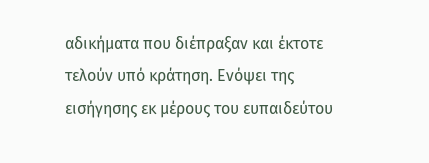αδικήματα που διέπραξαν και έκτοτε τελούν υπό κράτηση. Ενόψει της εισήγησης εκ μέρους του ευπαιδεύτου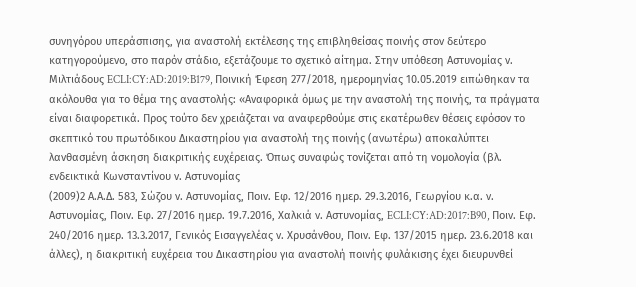συνηγόρου υπεράσπισης, για αναστολή εκτέλεσης της επιβληθείσας ποινής στον δεύτερο κατηγορούμενο, στο παρόν στάδιο, εξετάζουμε το σχετικό αίτημα. Στην υπόθεση Αστυνομίας ν. Μιλτιάδους ECLI:CY:AD:2019:B179, Ποινική Έφεση 277/2018, ημερομηνίας 10.05.2019 ειπώθηκαν τα ακόλουθα για το θέμα της αναστολής: «Αναφορικά όμως με την αναστολή της ποινής, τα πράγματα είναι διαφορετικά. Προς τούτο δεν χρειάζεται να αναφερθούμε στις εκατέρωθεν θέσεις εφόσον το σκεπτικό του πρωτόδικου Δικαστηρίου για αναστολή της ποινής (ανωτέρω) αποκαλύπτει λανθασμένη άσκηση διακριτικής ευχέρειας. Όπως συναφώς τονίζεται από τη νομολογία (βλ. ενδεικτικά Κωνσταντίνου ν. Αστυνομίας
(2009)2 Α.Α.Δ. 583, Σώζου ν. Αστυνομίας, Ποιν. Εφ. 12/2016 ημερ. 29.3.2016, Γεωργίου κ.α. ν. Αστυνομίας, Ποιν. Εφ. 27/2016 ημερ. 19.7.2016, Χαλκιά ν. Αστυνομίας, ECLI:CY:AD:2017:B90, Ποιν. Εφ. 240/2016 ημερ. 13.3.2017, Γενικός Εισαγγελέας ν. Χρυσάνθου, Ποιν. Εφ. 137/2015 ημερ. 23.6.2018 και άλλες), η διακριτική ευχέρεια του Δικαστηρίου για αναστολή ποινής φυλάκισης έχει διευρυνθεί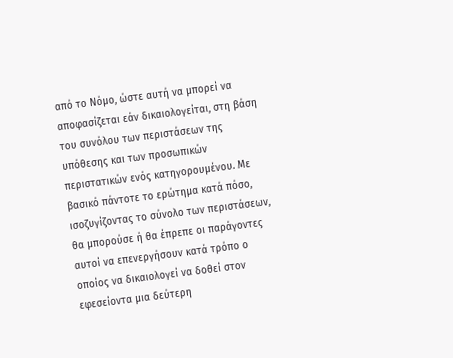από το Νόμο, ώστε αυτή να μπορεί να αποφασίζεται εάν δικαιολογείται, στη βάση του συνόλου των περιστάσεων της υπόθεσης και των προσωπικών περιστατικών ενός κατηγορουμένου. Με βασικό πάντοτε το ερώτημα κατά πόσο, ισοζυγίζοντας το σύνολο των περιστάσεων, θα μπορούσε ή θα έπρεπε οι παράγοντες αυτοί να επενεργήσουν κατά τρόπο ο οποίος να δικαιολογεί να δοθεί στον εφεσείοντα μια δεύτερη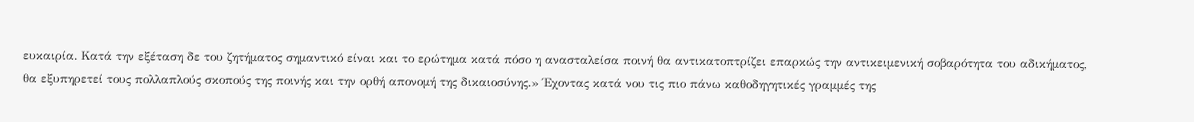ευκαιρία. Κατά την εξέταση δε του ζητήματος σημαντικό είναι και το ερώτημα κατά πόσο η ανασταλείσα ποινή θα αντικατοπτρίζει επαρκώς την αντικειμενική σοβαρότητα του αδικήματος, θα εξυπηρετεί τους πολλαπλούς σκοπούς της ποινής και την ορθή απονομή της δικαιοσύνης.» Έχοντας κατά νου τις πιο πάνω καθοδηγητικές γραμμές της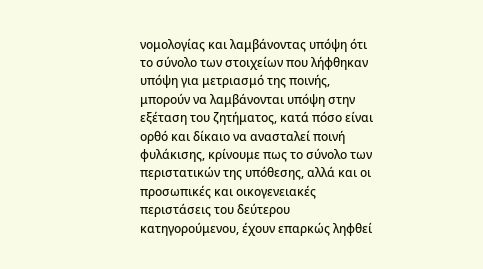νομολογίας και λαμβάνοντας υπόψη ότι το σύνολο των στοιχείων που λήφθηκαν υπόψη για μετριασμό της ποινής, μπορούν να λαμβάνονται υπόψη στην εξέταση του ζητήματος, κατά πόσο είναι ορθό και δίκαιο να ανασταλεί ποινή φυλάκισης, κρίνουμε πως το σύνολο των περιστατικών της υπόθεσης, αλλά και οι προσωπικές και οικογενειακές περιστάσεις του δεύτερου κατηγορούμενου, έχουν επαρκώς ληφθεί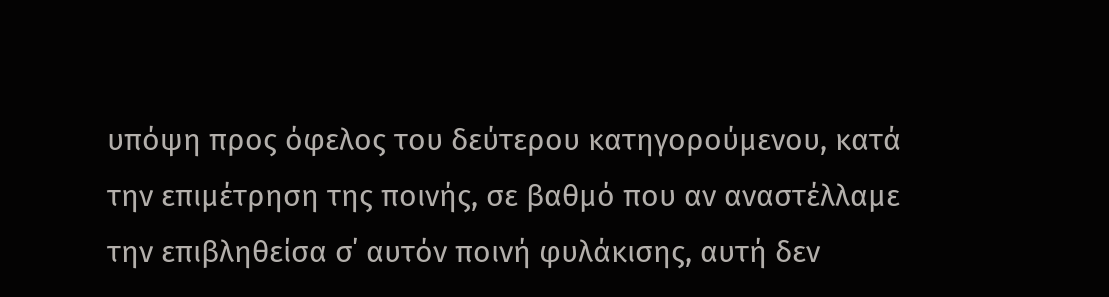υπόψη προς όφελος του δεύτερου κατηγορούμενου, κατά την επιμέτρηση της ποινής, σε βαθμό που αν αναστέλλαμε την επιβληθείσα σ΄ αυτόν ποινή φυλάκισης, αυτή δεν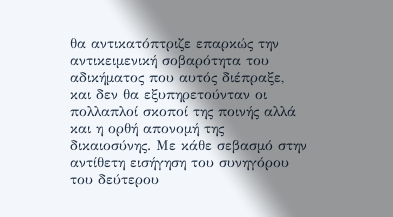θα αντικατόπτριζε επαρκώς την αντικειμενική σοβαρότητα του αδικήματος που αυτός διέπραξε, και δεν θα εξυπηρετούνταν οι πολλαπλοί σκοποί της ποινής αλλά και η ορθή απονομή της δικαιοσύνης. Με κάθε σεβασμό στην αντίθετη εισήγηση του συνηγόρου του δεύτερου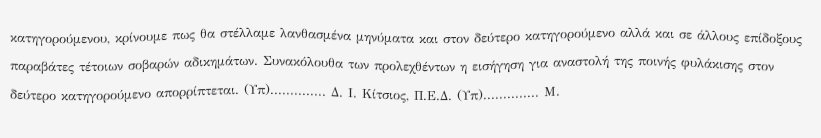κατηγορούμενου, κρίνουμε πως θα στέλλαμε λανθασμένα μηνύματα και στον δεύτερο κατηγορούμενο αλλά και σε άλλους επίδοξους παραβάτες τέτοιων σοβαρών αδικημάτων. Συνακόλουθα των προλεχθέντων η εισήγηση για αναστολή της ποινής φυλάκισης στον δεύτερο κατηγορούμενο απορρίπτεται. (Υπ).............. Δ. Ι. Κίτσιος, Π.Ε.Δ. (Υπ).............. Μ.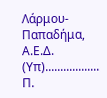Λάρμου-Παπαδήμα, Α.Ε.Δ. (Υπ).................. Π.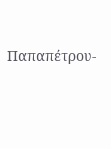Παπαπέτρου-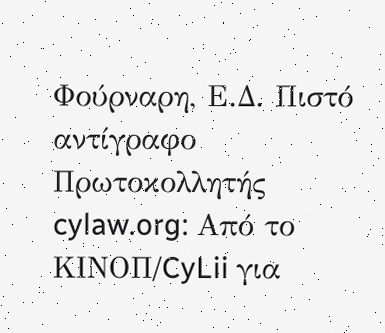Φούρναρη, Ε.Δ. Πιστό αντίγραφο Πρωτοκολλητής cylaw.org: Από το ΚΙΝOΠ/CyLii για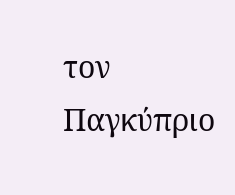τον Παγκύπριο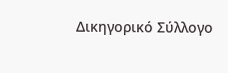Δικηγορικό Σύλλογο